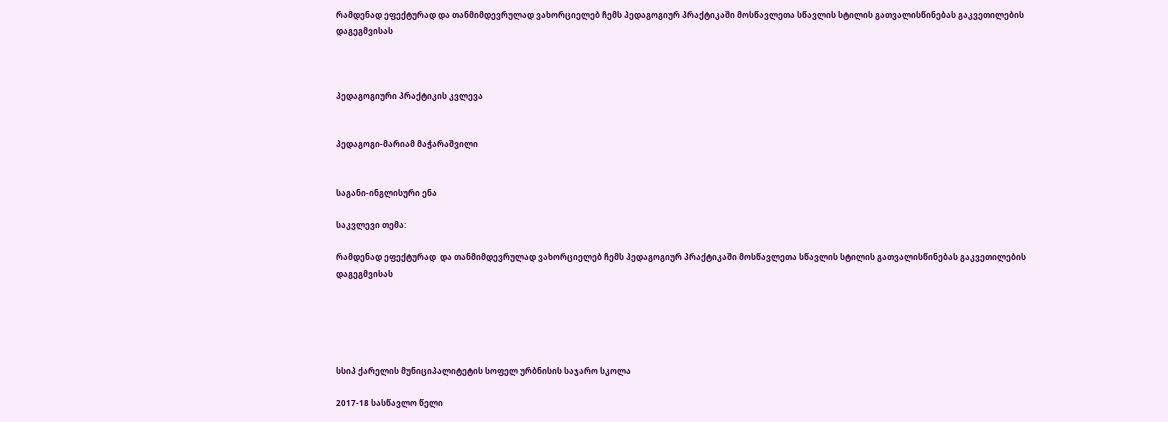რამდენად ეფექტურად და თანმიმდევრულად ვახორციელებ ჩემს პედაგოგიურ პრაქტიკაში მოსწავლეთა სწავლის სტილის გათვალისწინებას გაკვეთილების დაგეგმვისას



პედაგოგიური პრაქტიკის კვლევა


პედაგოგი-მარიამ მაჭარაშვილი


საგანი-ინგლისური ენა

საკვლევი თემა:

რამდენად ეფექტურად  და თანმიმდევრულად ვახორციელებ ჩემს პედაგოგიურ პრაქტიკაში მოსწავლეთა სწავლის სტილის გათვალისწინებას გაკვეთილების დაგეგმვისას





სსიპ ქარელის მუნიციპალიტეტის სოფელ ურბნისის საჯარო სკოლა

2017-18 სასწავლო წელი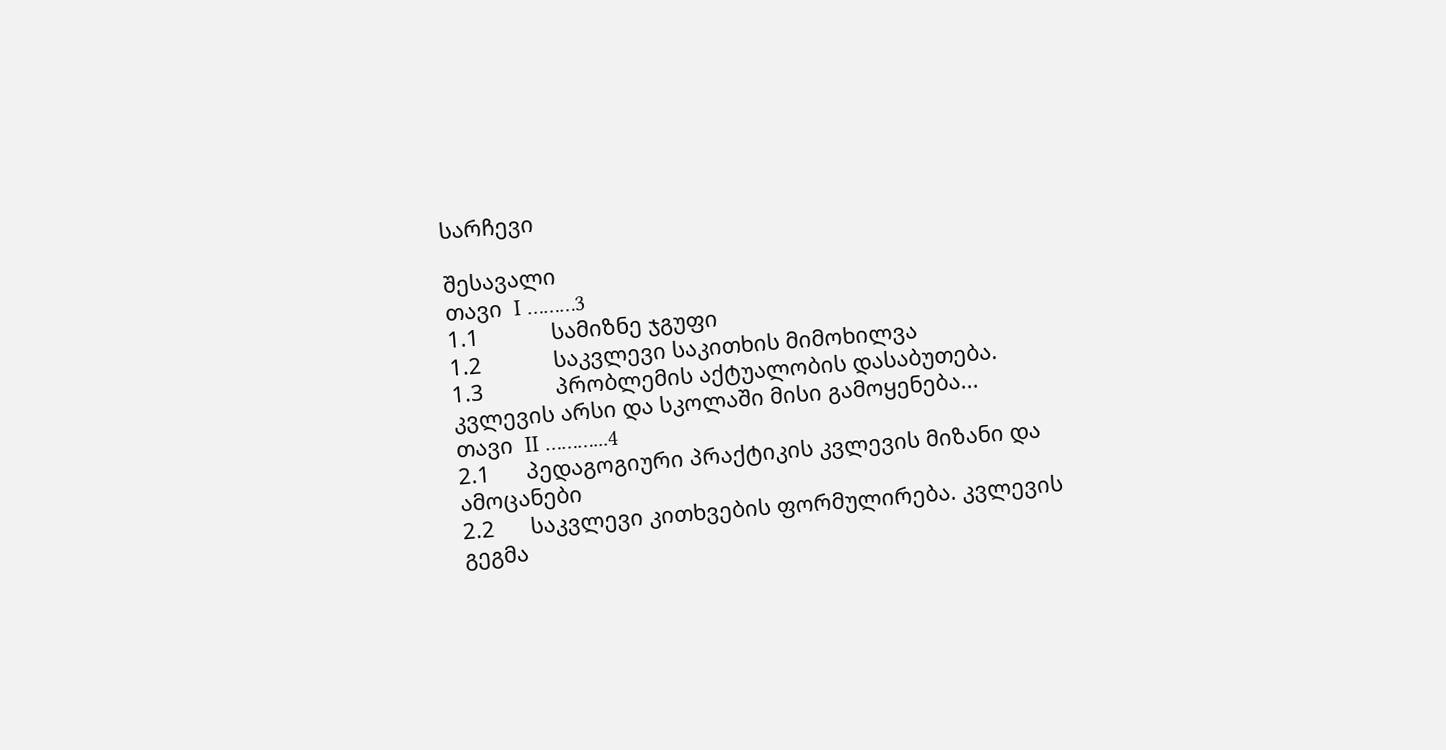სარჩევი

შესავალი
თავი  I ………3
1.1            სამიზნე ჯგუფი
1.2            საკვლევი საკითხის მიმოხილვა
1.3            პრობლემის აქტუალობის დასაბუთება. კვლევის არსი და სკოლაში მისი გამოყენება...
თავი  II ………...4
2.1      პედაგოგიური პრაქტიკის კვლევის მიზანი და ამოცანები
2.2      საკვლევი კითხვების ფორმულირება. კვლევის გეგმა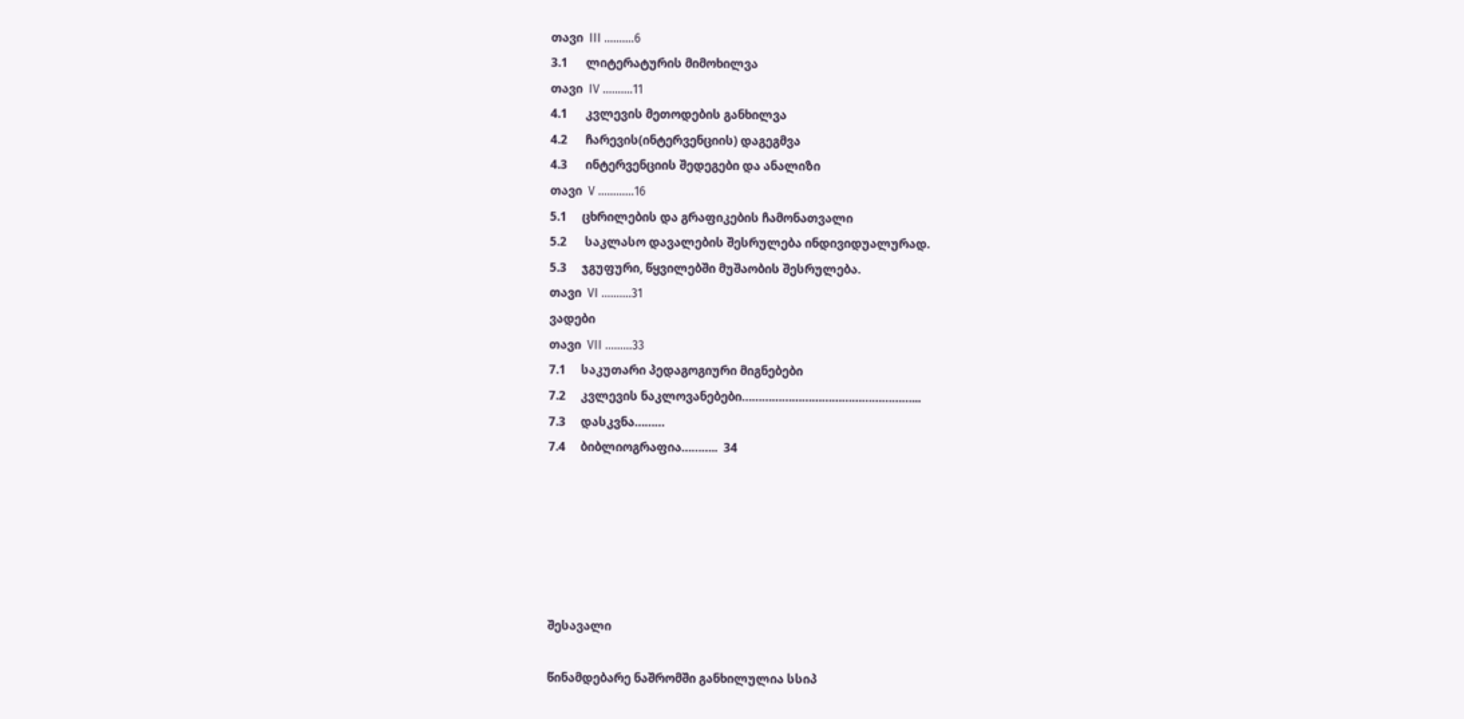თავი  III ……….6
3.1      ლიტერატურის მიმოხილვა
თავი  IV ……….11
4.1      კვლევის მეთოდების განხილვა
4.2      ჩარევის(ინტერვენციის) დაგეგმვა
4.3      ინტერვენციის შედეგები და ანალიზი
თავი  V ………...16
5.1     ცხრილების და გრაფიკების ჩამონათვალი
5.2      საკლასო დავალების შესრულება ინდივიდუალურად.
5.3     ჯგუფური, წყვილებში მუშაობის შესრულება.
თავი  VI ……….31
ვადები
თავი  VII ………33
7.1     საკუთარი პედაგოგიური მიგნებები
7.2     კვლევის ნაკლოვანებები……………………………………………...
7.3     დასკვნა………
7.4     ბიბლიოგრაფია………..  34






შესავალი

წინამდებარე ნაშრომში განხილულია სსიპ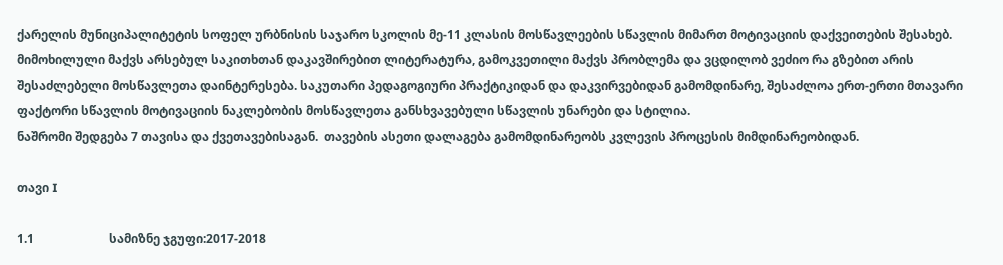ქარელის მუნიციპალიტეტის სოფელ ურბნისის საჯარო სკოლის მე-11 კლასის მოსწავლეების სწავლის მიმართ მოტივაციის დაქვეითების შესახებ. მიმოხილული მაქვს არსებულ საკითხთან დაკავშირებით ლიტერატურა, გამოკვეთილი მაქვს პრობლემა და ვცდილობ ვეძიო რა გზებით არის შესაძლებელი მოსწავლეთა დაინტერესება. საკუთარი პედაგოგიური პრაქტიკიდან და დაკვირვებიდან გამომდინარე, შესაძლოა ერთ-ერთი მთავარი ფაქტორი სწავლის მოტივაციის ნაკლებობის მოსწავლეთა განსხვავებული სწავლის უნარები და სტილია.
ნაშრომი შედგება 7 თავისა და ქვეთავებისაგან.  თავების ასეთი დალაგება გამომდინარეობს კვლევის პროცესის მიმდინარეობიდან.

თავი I

1.1                         სამიზნე ჯგუფი:2017-2018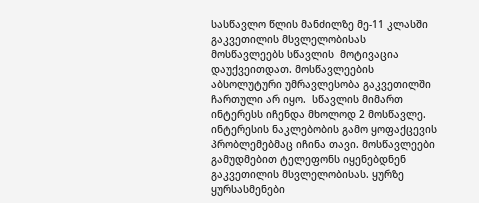სასწავლო წლის მანძილზე მე-11 კლასში გაკვეთილის მსვლელობისას მოსწავლეებს სწავლის  მოტივაცია დაუქვეითდათ. მოსწავლეების აბსოლუტური უმრავლესობა გაკვეთილში ჩართული არ იყო.  სწავლის მიმართ ინტერესს იჩენდა მხოლოდ 2 მოსწავლე. ინტერესის ნაკლებობის გამო ყოფაქცევის პრობლემებმაც იჩინა თავი. მოსწავლეები გამუდმებით ტელეფონს იყენებდნენ გაკვეთილის მსვლელობისას. ყურზე ყურსასმენები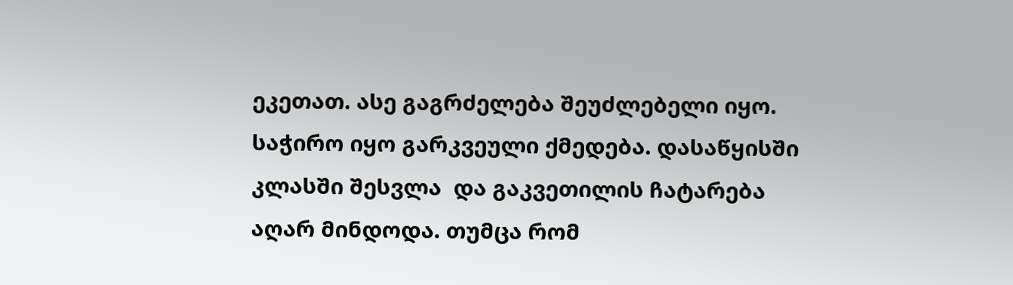ეკეთათ. ასე გაგრძელება შეუძლებელი იყო. საჭირო იყო გარკვეული ქმედება. დასაწყისში კლასში შესვლა  და გაკვეთილის ჩატარება აღარ მინდოდა. თუმცა რომ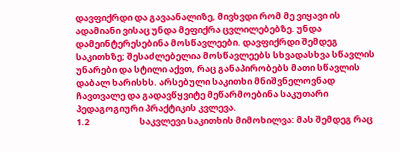დავფიქრდი და გავაანალიზე, მივხვდი რომ მე ვიყავი ის ადამიანი ვისაც უნდა მეფიქრა ცვლილებებზე. უნდა დამეინტერესებინა მოსწავლეები. დავფიქრდი შემდეგ საკითხზე; შესაძლებელია მოსწავლეებს სხვადასხვა სწავლის უნარები და სტილი აქვთ, რაც განაპირობებს მათი სწავლის დაბალ ხარისხს. არსებული საკითხი მნიშვნელოვნად ჩავთვალე და გადავწყვიტე მეწარმოებინა საკუთარი პედაგოგიური პრაქტიკის კვლევა.
1.2                         საკვლევი საკითხის მიმოხილვა: მას შემდეგ რაც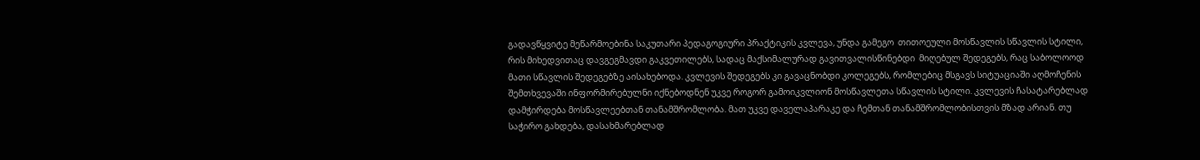გადავწყვიტე მეწარმოებინა საკუთარი პედაგოგიური პრაქტიკის კვლევა, უნდა გამეგო  თითოეული მოსწავლის სწავლის სტილი, რის მიხედვითაც დავგეგმავდი გაკვეთილებს, სადაც მაქსიმალურად გავითვალისწინებდი  მიღებულ შედეგებს, რაც საბოლოოდ მათი სწავლის შედეგებზე აისახებოდა. კვლევის შედეგებს კი გავაცნობდი კოლეგებს, რომლებიც მსგავს სიტუაციაში აღმოჩენის შემთხვევაში ინფორმირებულნი იქნებოდნენ უკვე როგორ გამოიკვლიონ მოსწავლეთა სწავლის სტილი. კვლევის ჩასატარებლად  დამჭირდება მოსწავლეებთან თანამშრომლობა. მათ უკვე დაველაპარაკე და ჩემთან თანამშრომლობისთვის მზად არიან. თუ საჭირო გახდება, დასახმარებლად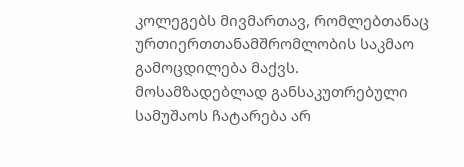კოლეგებს მივმართავ, რომლებთანაც ურთიერთთანამშრომლობის საკმაო  გამოცდილება მაქვს. მოსამზადებლად განსაკუთრებული სამუშაოს ჩატარება არ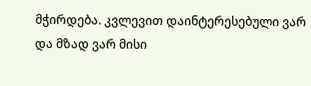მჭირდება. კვლევით დაინტერესებული ვარ და მზად ვარ მისი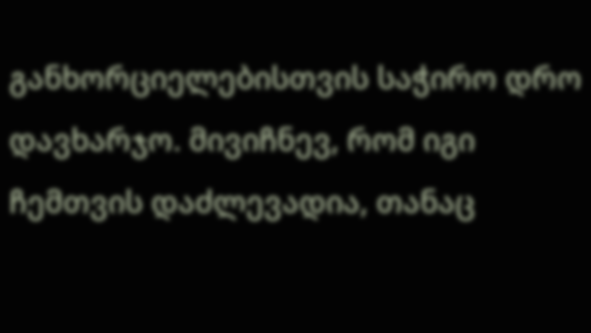განხორციელებისთვის საჭირო დრო დავხარჯო. მივიჩნევ, რომ იგი ჩემთვის დაძლევადია, თანაც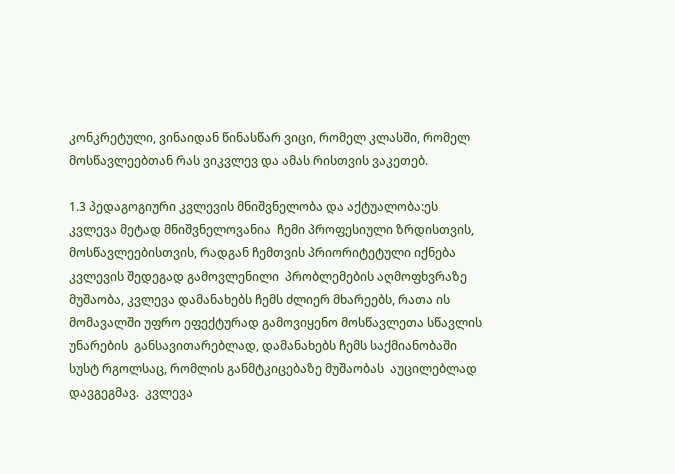კონკრეტული, ვინაიდან წინასწარ ვიცი, რომელ კლასში, რომელ მოსწავლეებთან რას ვიკვლევ და ამას რისთვის ვაკეთებ.

1.3 პედაგოგიური კვლევის მნიშვნელობა და აქტუალობა:ეს კვლევა მეტად მნიშვნელოვანია  ჩემი პროფესიული ზრდისთვის, მოსწავლეებისთვის, რადგან ჩემთვის პრიორიტეტული იქნება  კვლევის შედეგად გამოვლენილი  პრობლემების აღმოფხვრაზე მუშაობა, კვლევა დამანახებს ჩემს ძლიერ მხარეებს, რათა ის მომავალში უფრო ეფექტურად გამოვიყენო მოსწავლეთა სწავლის უნარების  განსავითარებლად, დამანახებს ჩემს საქმიანობაში სუსტ რგოლსაც, რომლის განმტკიცებაზე მუშაობას  აუცილებლად დავგეგმავ.  კვლევა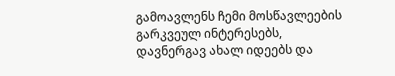გამოავლენს ჩემი მოსწავლეების გარკვეულ ინტერესებს, დავნერგავ ახალ იდეებს და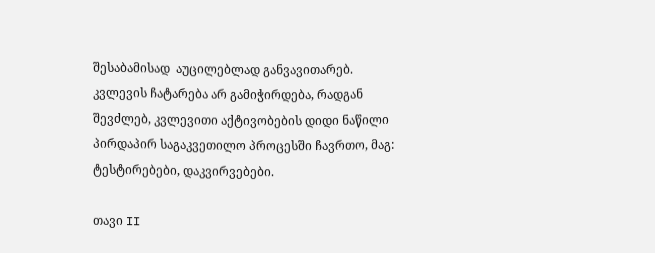შესაბამისად  აუცილებლად განვავითარებ.
კვლევის ჩატარება არ გამიჭირდება, რადგან შევძლებ, კვლევითი აქტივობების დიდი ნაწილი პირდაპირ საგაკვეთილო პროცესში ჩავრთო, მაგ: ტესტირებები, დაკვირვებები.

თავი II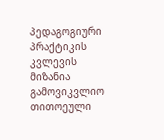პედაგოგიური პრაქტიკის კვლევის მიზანია გამოვიკვლიო თითოეული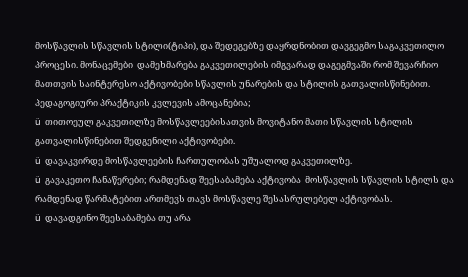მოსწავლის სწავლის სტილი(ტიპი), და შედეგებზე დაყრდნობით დავგეგმო საგაკვეთილო პროცესი. მონაცემები  დამეხმარება გაკვეთილების იმგვარად დაგეგმვაში რომ შევარჩიო მათთვის საინტერესო აქტივობები სწავლის უნარების და სტილის გათვალისწინებით.
პედაგოგიური პრაქტიკის კვლევის ამოცანებია;
ü  თითოეულ გაკვეთილზე მოსწავლეებისათვის მოვიტანო მათი სწავლის სტილის გათვალისწინებით შედგენილი აქტივობები.
ü  დავაკვირდე მოსწავლეების ჩართულობას უშუალოდ გაკვეთილზე.
ü  გავაკეთო ჩანაწერები; რამდენად შეესაბამება აქტივობა  მოსწავლის სწავლის სტილს და რამდენად წარმატებით ართმევს თავს მოსწავლე შესასრულებელ აქტივობას.
ü  დავადგინო შეესაბამება თუ არა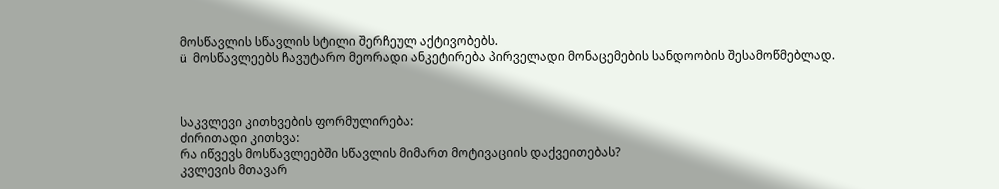მოსწავლის სწავლის სტილი შერჩეულ აქტივობებს.
ü  მოსწავლეებს ჩავუტარო მეორადი ანკეტირება პირველადი მონაცემების სანდოობის შესამოწმებლად.



საკვლევი კითხვების ფორმულირება:
ძირითადი კითხვა:
რა იწვევს მოსწავლეებში სწავლის მიმართ მოტივაციის დაქვეითებას?
კვლევის მთავარ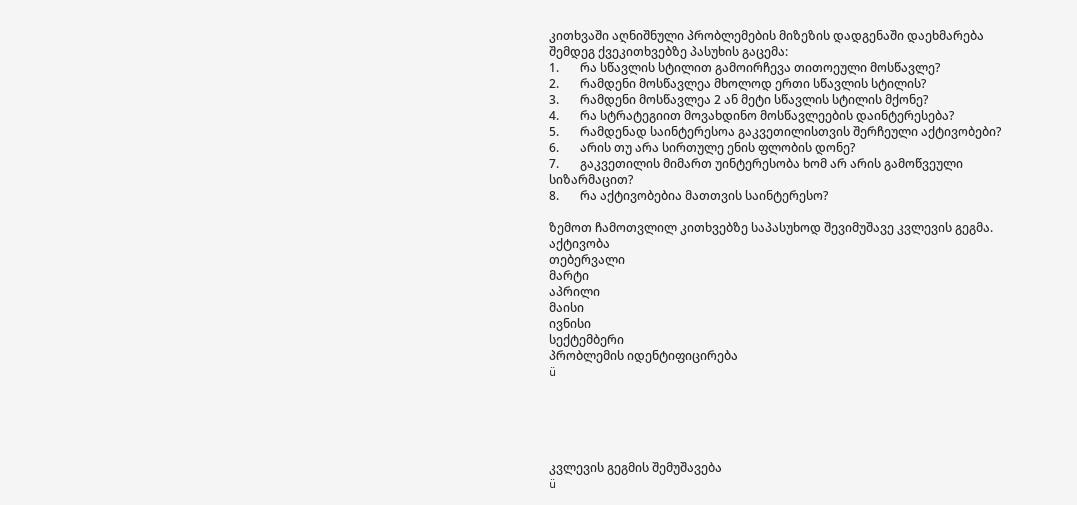კითხვაში აღნიშნული პრობლემების მიზეზის დადგენაში დაეხმარება შემდეგ ქვეკითხვებზე პასუხის გაცემა:
1.       რა სწავლის სტილით გამოირჩევა თითოეული მოსწავლე?
2.       რამდენი მოსწავლეა მხოლოდ ერთი სწავლის სტილის?
3.       რამდენი მოსწავლეა 2 ან მეტი სწავლის სტილის მქონე?
4.       რა სტრატეგიით მოვახდინო მოსწავლეების დაინტერესება?
5.       რამდენად საინტერესოა გაკვეთილისთვის შერჩეული აქტივობები?
6.       არის თუ არა სირთულე ენის ფლობის დონე?
7.       გაკვეთილის მიმართ უინტერესობა ხომ არ არის გამოწვეული სიზარმაცით?
8.       რა აქტივობებია მათთვის საინტერესო?

ზემოთ ჩამოთვლილ კითხვებზე საპასუხოდ შევიმუშავე კვლევის გეგმა.
აქტივობა
თებერვალი
მარტი
აპრილი
მაისი
ივნისი
სექტემბერი
პრობლემის იდენტიფიცირება
ü





კვლევის გეგმის შემუშავება
ü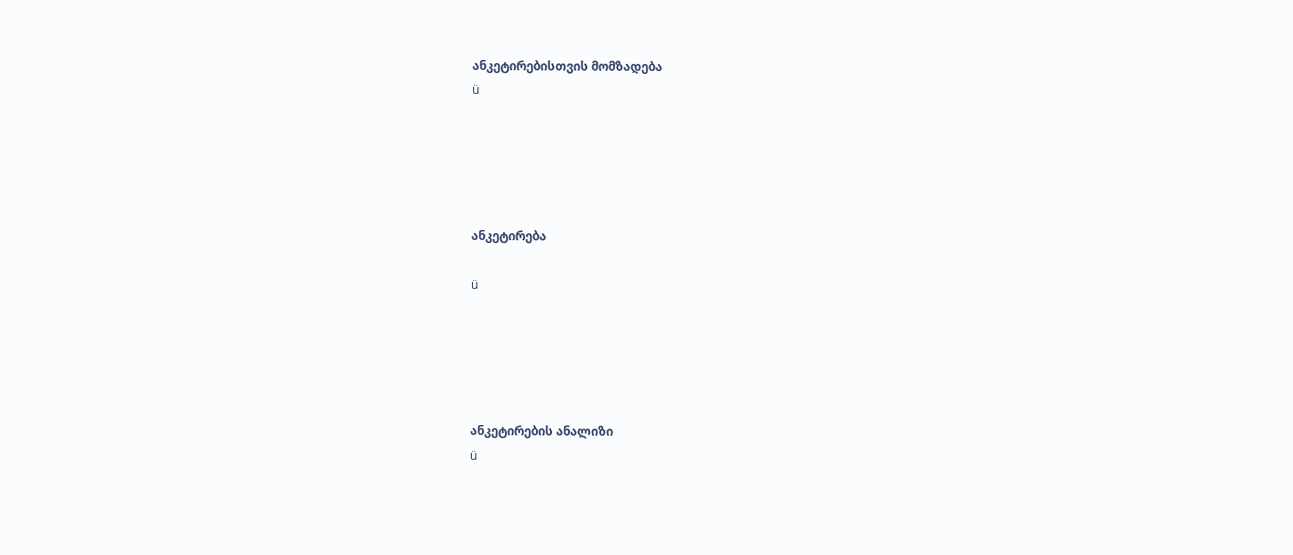ანკეტირებისთვის მომზადება
ü





ანკეტირება

ü





ანკეტირების ანალიზი
ü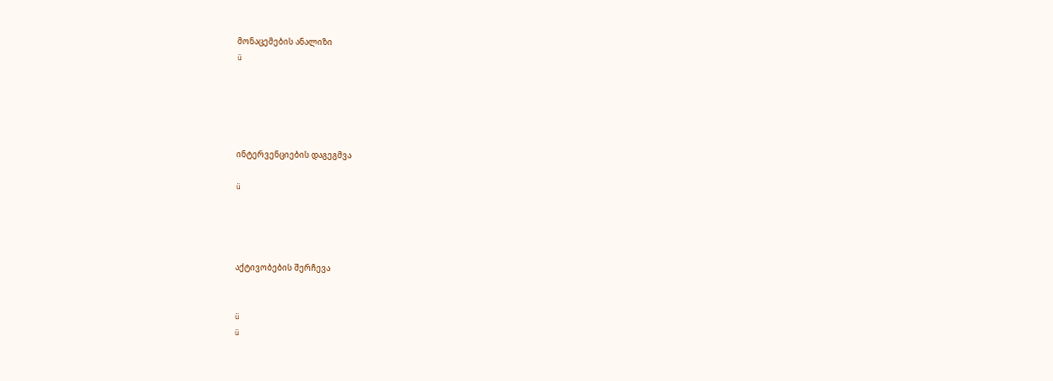მონაცემების ანალიზი
ü





ინტერვენციების დაგეგმვა

ü




აქტივობების შერჩევა


ü
ü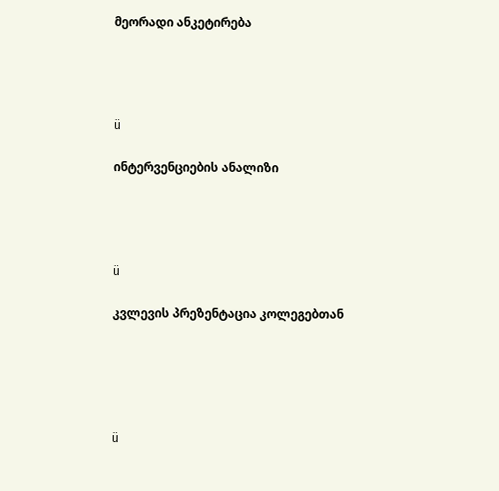მეორადი ანკეტირება




ü

ინტერვენციების ანალიზი




ü

კვლევის პრეზენტაცია კოლეგებთან





ü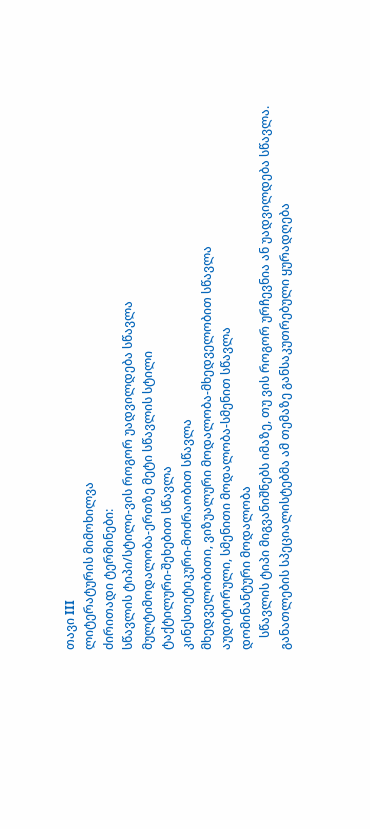თავი III
ლიტერატურის მიმოხილვა
ძირითადი ტერმინები:
სწავლის ტიპი/სტილი-ვის როგორ უადვილდება სწავლა
მულტიმოდალობა-ერთზე მეტი სწავლის სტილი
ტაქტილური-შეხებით სწავლა
კინესთეტიკური-მოძრაობით სწავლა
მხედველობითი, ვიზუალური მოდალობა-მხედველობით სწავლა
აუდიტორული, სმენითი მოდალობა-სმენით სწავლა
დომინანტური მოდალობა
    სწავლის ტიპი მიგვანიშნებს იმაზე, თუ ვის როგორ ურჩევნია ან უადვილდება სწავლა. განათლების სპეციალისტებმა ამ თემაზე განსაკუთრებული ყურადღება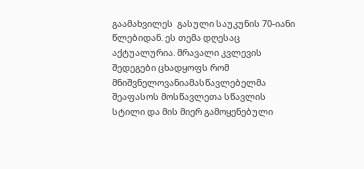გაამახვილეს  გასული საუკუნის 70-იანი წლებიდან. ეს თემა დღესაც აქტუალურია. მრავალი კვლევის შედეგები ცხადყოფს რომ მნიშვნელოვანიამასწავლებელმა შეაფასოს მოსწავლეთა სწავლის სტილი და მის მიერ გამოყენებული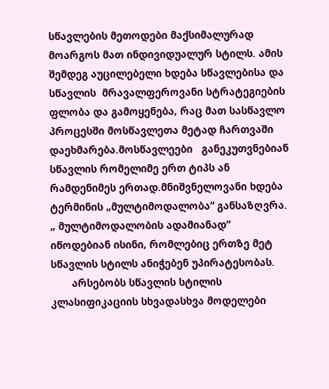სწავლების მეთოდები მაქსიმალურად მოარგოს მათ ინდივიდუალურ სტილს. ამის შემდეგ აუცილებელი ხდება სწავლებისა და სწავლის  მრავალფეროვანი სტრატეგიების ფლობა და გამოყენება, რაც მათ სასწავლო პროცესში მოსწავლეთა მეტად ჩართვაში დაეხმარება.მოსწავლეები   განეკუთვნებიან სწავლის რომელიმე ერთ ტიპს ან რამდენიმეს ერთად.მნიშვნელოვანი ხდება ტერმინის „მულტიმოდალობა“ განსაზღვრა. „ მულტიმოდალობის ადამიანად“  იწოდებიან ისინი, რომლებიც ერთზე მეტ სწავლის სტილს ანიჭებენ უპირატესობას.
       არსებობს სწავლის სტილის კლასიფიკაციის სხვადასხვა მოდელები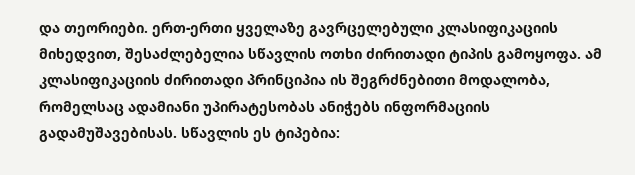და თეორიები. ერთ-ერთი ყველაზე გავრცელებული კლასიფიკაციის მიხედვით, შესაძლებელია სწავლის ოთხი ძირითადი ტიპის გამოყოფა. ამ კლასიფიკაციის ძირითადი პრინციპია ის შეგრძნებითი მოდალობა, რომელსაც ადამიანი უპირატესობას ანიჭებს ინფორმაციის გადამუშავებისას. სწავლის ეს ტიპებია: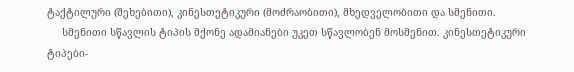ტაქტილური (შეხებითი), კინესთეტიკური (მოძრაობითი), მხედველობითი და სმენითი.
     სმენითი სწავლის ტიპის მქონე ადამიანები უკეთ სწავლობენ მოსმენით. კინესთეტიკური ტიპები-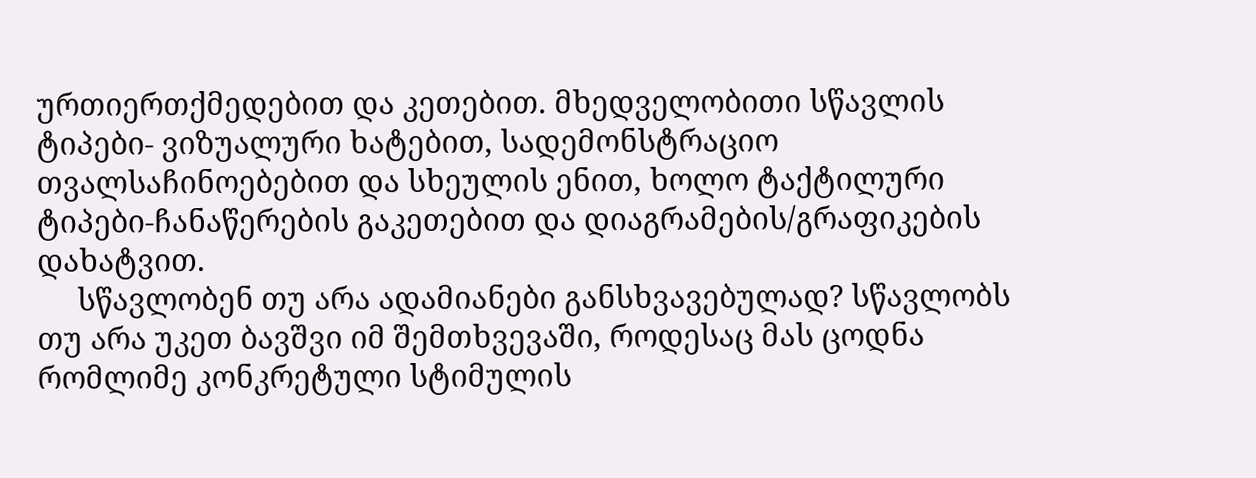ურთიერთქმედებით და კეთებით. მხედველობითი სწავლის ტიპები- ვიზუალური ხატებით, სადემონსტრაციო თვალსაჩინოებებით და სხეულის ენით, ხოლო ტაქტილური ტიპები-ჩანაწერების გაკეთებით და დიაგრამების/გრაფიკების დახატვით.
     სწავლობენ თუ არა ადამიანები განსხვავებულად? სწავლობს თუ არა უკეთ ბავშვი იმ შემთხვევაში, როდესაც მას ცოდნა რომლიმე კონკრეტული სტიმულის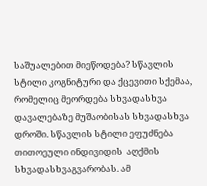საშუალებით მიეწოდება? სწავლის სტილი კოგნიტური და ქცევითი სქემაა, რომელიც მეორდება სხვადასხვა დავალებაზე მუშაობისას სხვადასხვა დროში. სწავლის სტილი ეფუძნება  თითოეული ინდივიდის  აღქმის სხვადასხვაგვარობას. ამ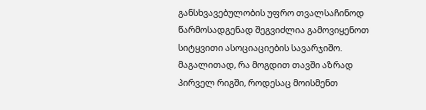განსხვავებულობის უფრო თვალსაჩინოდ წარმოსადგენად შეგვიძლია გამოვიყენოთ სიტყვითი ასოციაციების სავარჯიშო. მაგალითად, რა მოგდით თავში აზრად პირველ რიგში, როდესაც მოისმენთ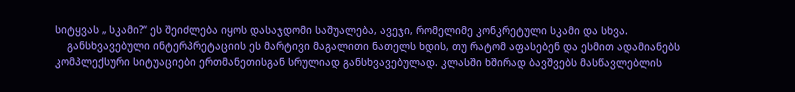სიტყვას „ სკამი?“ ეს შეიძლება იყოს დასაჯდომი საშუალება, ავეჯი, რომელიმე კონკრეტული სკამი და სხვა.
    განსხვავებული ინტერპრეტაციის ეს მარტივი მაგალითი ნათელს ხდის, თუ რატომ აფასებენ და ესმით ადამიანებს კომპლექსური სიტუაციები ერთმანეთისგან სრულიად განსხვავებულად. კლასში ხშირად ბავშვებს მასწავლებლის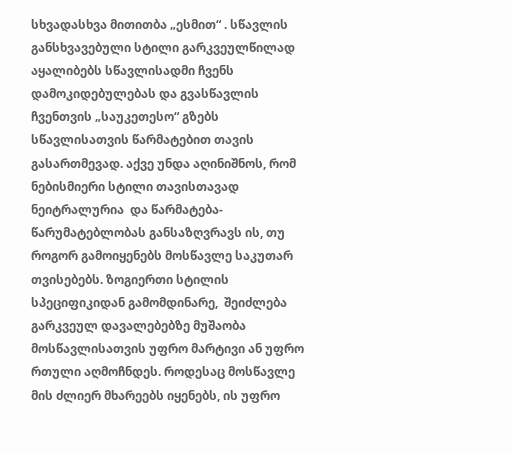სხვადასხვა მითითბა „ესმით“ . სწავლის განსხვავებული სტილი გარკვეულწილად აყალიბებს სწავლისადმი ჩვენს დამოკიდებულებას და გვასწავლის ჩვენთვის „საუკეთესო“ გზებს სწავლისათვის წარმატებით თავის გასართმევად. აქვე უნდა აღინიშნოს, რომ ნებისმიერი სტილი თავისთავად ნეიტრალურია  და წარმატება-წარუმატებლობას განსაზღვრავს ის, თუ როგორ გამოიყენებს მოსწავლე საკუთარ თვისებებს. ზოგიერთი სტილის სპეციფიკიდან გამომდინარე,  შეიძლება გარკვეულ დავალებებზე მუშაობა მოსწავლისათვის უფრო მარტივი ან უფრო რთული აღმოჩნდეს. როდესაც მოსწავლე მის ძლიერ მხარეებს იყენებს, ის უფრო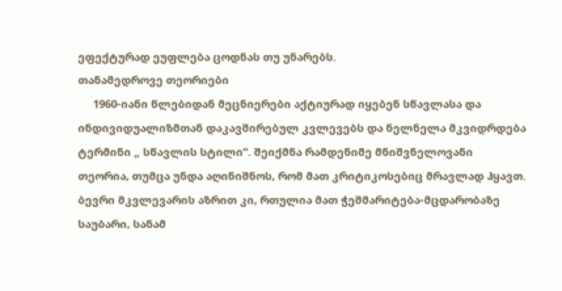ეფექტურად ეუფლება ცოდნას თუ უნარებს.
თანამედროვე თეორიები
     1960-იანი წლებიდან მეცნიერები აქტიურად იყებენ სწავლასა და ინდივიდუალიზმთან დაკავშირებულ კვლევებს და ნელნელა მკვიდრდება ტერმინი „ სწავლის სტილი“. შეიქმნა რამდენიმე მნიშვნელოვანი თეორია, თუმცა უნდა აღინიშნოს, რომ მათ კრიტიკოსებიც მრავლად ჰყავთ. ბევრი მკვლევარის აზრით კი, რთულია მათ ჭეშმარიტება-მცდარობაზე საუბარი, სანამ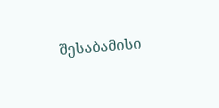შესაბამისი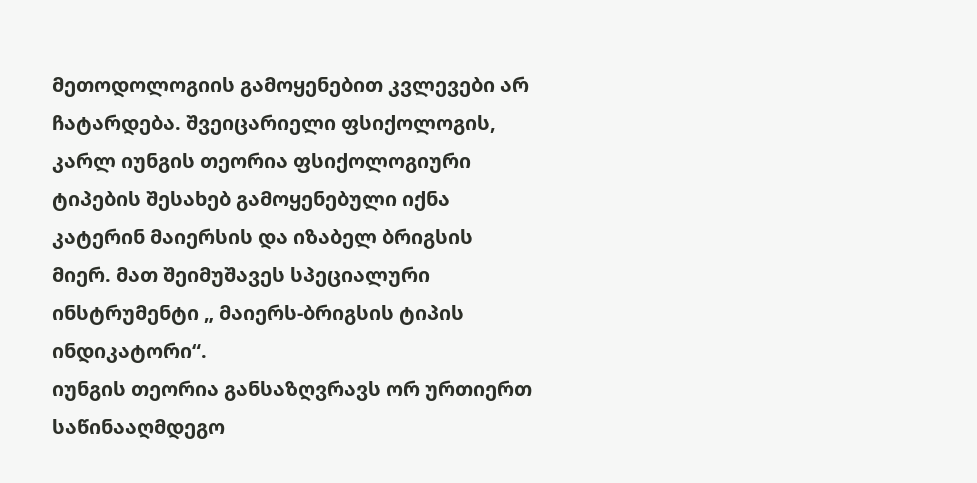მეთოდოლოგიის გამოყენებით კვლევები არ ჩატარდება. შვეიცარიელი ფსიქოლოგის, კარლ იუნგის თეორია ფსიქოლოგიური ტიპების შესახებ გამოყენებული იქნა კატერინ მაიერსის და იზაბელ ბრიგსის მიერ. მათ შეიმუშავეს სპეციალური ინსტრუმენტი „ მაიერს-ბრიგსის ტიპის ინდიკატორი“.
იუნგის თეორია განსაზღვრავს ორ ურთიერთ საწინააღმდეგო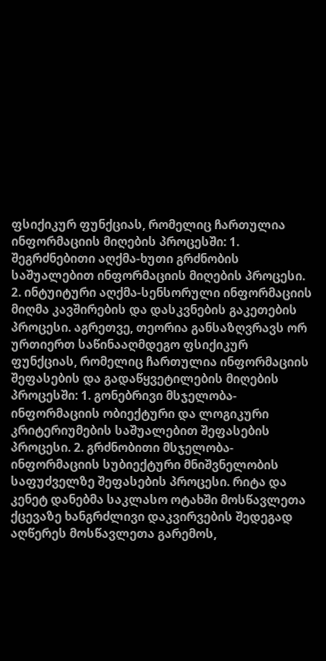ფსიქიკურ ფუნქციას, რომელიც ჩართულია ინფორმაციის მიღების პროცესში: 1. შეგრძნებითი აღქმა-ხუთი გრძნობის საშუალებით ინფორმაციის მიღების პროცესი. 2. ინტუიტური აღქმა-სენსორული ინფორმაციის მიღმა კავშირების და დასკვნების გაკეთების პროცესი. აგრეთვე, თეორია განსაზღვრავს ორ ურთიერთ საწინააღმდეგო ფსიქიკურ ფუნქციას, რომელიც ჩართულია ინფორმაციის შეფასების და გადაწყვეტილების მიღების პროცესში: 1. გონებრივი მსჯელობა-ინფორმაციის ობიექტური და ლოგიკური კრიტერიუმების საშუალებით შეფასების პროცესი. 2. გრძნობითი მსჯელობა-ინფორმაციის სუბიექტური მნიშვნელობის საფუძველზე შეფასების პროცესი. რიტა და კენეტ დანებმა საკლასო ოტახში მოსწავლეთა ქცევაზე ხანგრძლივი დაკვირვების შედეგად აღწერეს მოსწავლეთა გარემოს,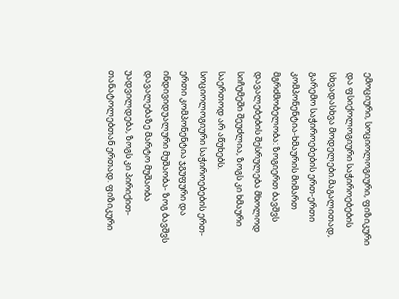ემოციური, სოციოლოგიური, ფიზიკური და ფსიქოლოგიური საჭიროებების სხვადასხვა მოდელები.მაგალითად, გარემო საჭიროებების ერთ-ერთი კომპონენტია-ხმაურის მიმართ მგრძმობელობა: ზოგიერთ ბავშვს დავალებების შესრულება მხოლოდ სიჩუმეში შეუძლია, ზოგს კი ხმაური საერთოდ არ აწუხებს. სოციოლოგიური საჭიროებების ერთ-ერთი კომპონენტია ჯგუფური და ინდივიდუალური მუშაობა- ზოგ ბავშვს დავალებაზე მარტო მუშაობა უადვილდება, ზოგს კი პირიქით-თანატოლებთან ერთად. ფიზიკური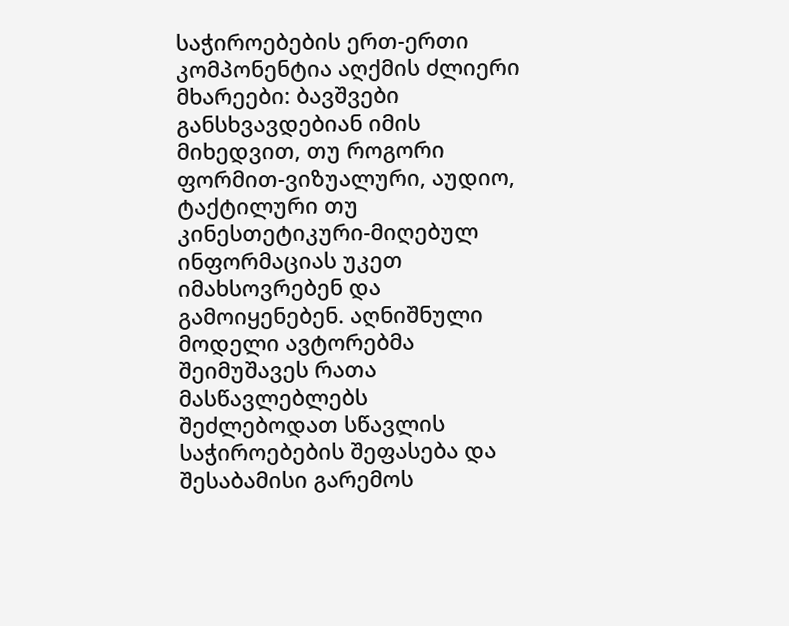საჭიროებების ერთ-ერთი კომპონენტია აღქმის ძლიერი მხარეები: ბავშვები განსხვავდებიან იმის მიხედვით, თუ როგორი ფორმით-ვიზუალური, აუდიო, ტაქტილური თუ კინესთეტიკური-მიღებულ ინფორმაციას უკეთ იმახსოვრებენ და გამოიყენებენ. აღნიშნული მოდელი ავტორებმა შეიმუშავეს რათა მასწავლებლებს შეძლებოდათ სწავლის საჭიროებების შეფასება და შესაბამისი გარემოს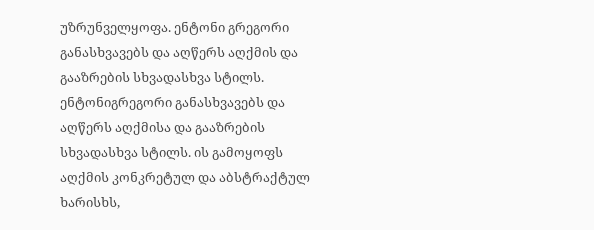უზრუნველყოფა. ენტონი გრეგორი განასხვავებს და აღწერს აღქმის და გააზრების სხვადასხვა სტილს. ენტონიგრეგორი განასხვავებს და აღწერს აღქმისა და გააზრების სხვადასხვა სტილს. ის გამოყოფს აღქმის კონკრეტულ და აბსტრაქტულ ხარისხს,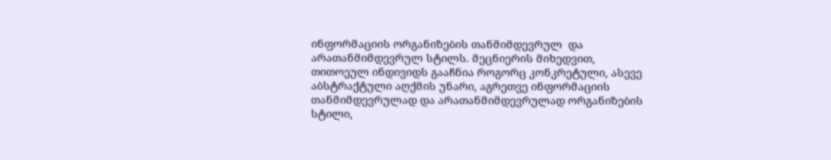ინფორმაციის ორგანიზების თანმიმდევრულ  და არათანმიმდევრულ სტილს. მეცნიერის მიხედვით, თითოეულ ინდივიდს გააჩნია როგორც კონკრეტული, ასევე აბსტრაქტული აღქმის უნარი, აგრეთვე ინფორმაციის თანმიმდევრულად და არათანმიმდევრულად ორგანიზების სტილი,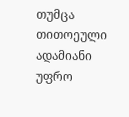თუმცა თითოეული ადამიანი უფრო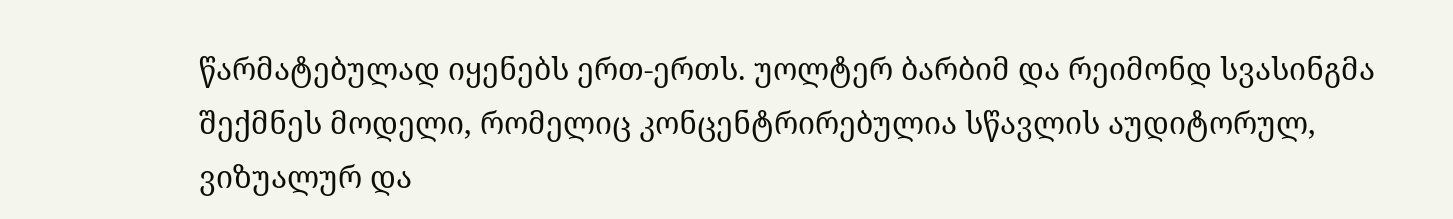წარმატებულად იყენებს ერთ-ერთს. უოლტერ ბარბიმ და რეიმონდ სვასინგმა შექმნეს მოდელი, რომელიც კონცენტრირებულია სწავლის აუდიტორულ, ვიზუალურ და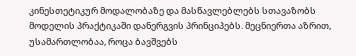კინესთეტიკურ მოდალობაზე და მასწავლებლებს სთავაზობს მოდელის პრაქტიკაში დანერგვის პრინციპებს. მეცნიერთა აზრით, უსამართლობაა, როცა ბავშვებს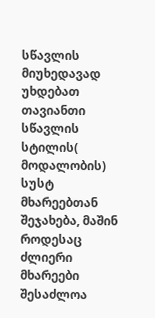სწავლის მიუხედავად უხდებათ თავიანთი სწავლის სტილის( მოდალობის) სუსტ მხარეებთან შეჯახება, მაშინ როდესაც ძლიერი მხარეები შესაძლოა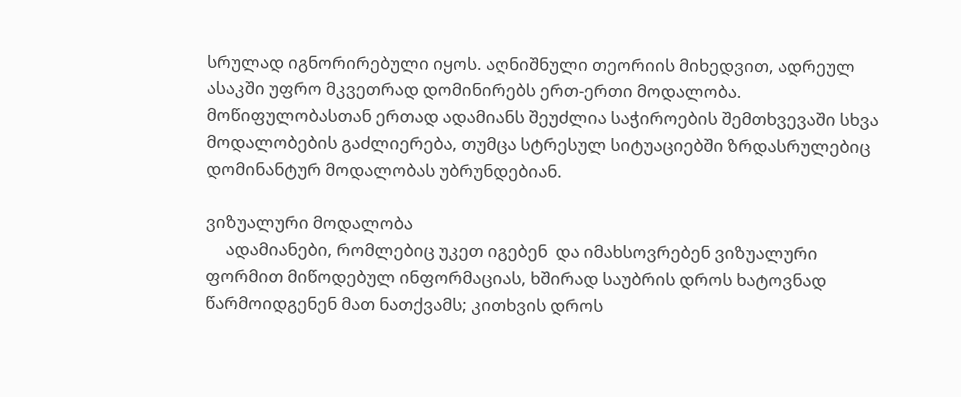სრულად იგნორირებული იყოს. აღნიშნული თეორიის მიხედვით, ადრეულ ასაკში უფრო მკვეთრად დომინირებს ერთ-ერთი მოდალობა. მოწიფულობასთან ერთად ადამიანს შეუძლია საჭიროების შემთხვევაში სხვა მოდალობების გაძლიერება, თუმცა სტრესულ სიტუაციებში ზრდასრულებიც დომინანტურ მოდალობას უბრუნდებიან.

ვიზუალური მოდალობა
     ადამიანები, რომლებიც უკეთ იგებენ  და იმახსოვრებენ ვიზუალური ფორმით მიწოდებულ ინფორმაციას, ხშირად საუბრის დროს ხატოვნად წარმოიდგენენ მათ ნათქვამს; კითხვის დროს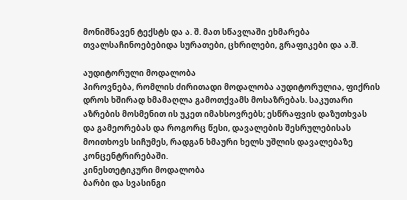მონიშნავენ ტექსტს და ა. შ. მათ სწავლაში ეხმარება თვალსაჩინოებებიდა სურათები, ცხრილები, გრაფიკები და ა.შ.

აუდიტორული მოდალობა
პიროვნება, რომლის ძირითადი მოდალობა აუდიტორულია, ფიქრის დროს ხშირად ხმამაღლა გამოთქვამს მოსაზრებას. საკუთარი აზრების მოსმენით ის უკეთ იმახსოვრებს; ესწრაფვის დაზუთხვას და გამეორებას და როგორც წესი, დავალების შესრულებისას მოითხოვს სიჩუმეს, რადგან ხმაური ხელს უშლის დავალებაზე კონცენტრირებაში.
კინესთეტიკური მოდალობა
ბარბი და სვასინგი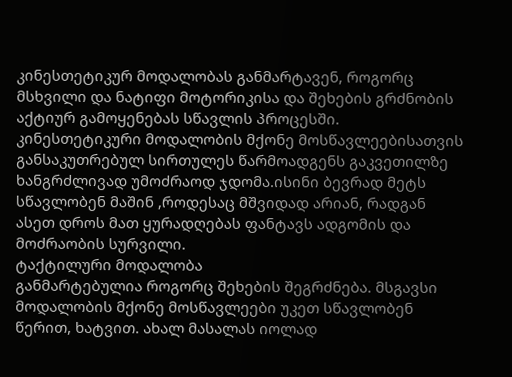კინესთეტიკურ მოდალობას განმარტავენ, როგორც მსხვილი და ნატიფი მოტორიკისა და შეხების გრძნობის აქტიურ გამოყენებას სწავლის პროცესში. კინესთეტიკური მოდალობის მქონე მოსწავლეებისათვის განსაკუთრებულ სირთულეს წარმოადგენს გაკვეთილზე ხანგრძლივად უმოძრაოდ ჯდომა.ისინი ბევრად მეტს სწავლობენ მაშინ ,როდესაც მშვიდად არიან, რადგან ასეთ დროს მათ ყურადღებას ფანტავს ადგომის და მოძრაობის სურვილი.
ტაქტილური მოდალობა
განმარტებულია როგორც შეხების შეგრძნება. მსგავსი მოდალობის მქონე მოსწავლეები უკეთ სწავლობენ წერით, ხატვით. ახალ მასალას იოლად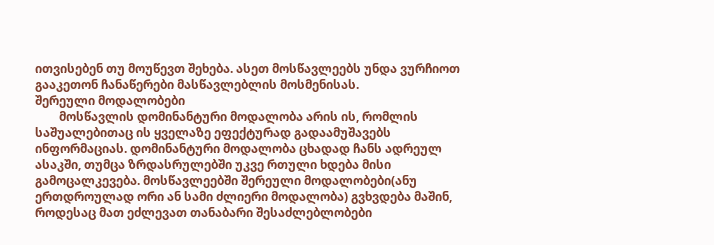ითვისებენ თუ მოუწევთ შეხება. ასეთ მოსწავლეებს უნდა ვურჩიოთ გააკეთონ ჩანაწერები მასწავლებლის მოსმენისას.
შერეული მოდალობები
        მოსწავლის დომინანტური მოდალობა არის ის, რომლის საშუალებითაც ის ყველაზე ეფექტურად გადაამუშავებს ინფორმაციას. დომინანტური მოდალობა ცხადად ჩანს ადრეულ ასაკში, თუმცა ზრდასრულებში უკვე რთული ხდება მისი გამოცალკევება. მოსწავლეებში შერეული მოდალობები(ანუ ერთდროულად ორი ან სამი ძლიერი მოდალობა) გვხვდება მაშინ, როდესაც მათ ეძლევათ თანაბარი შესაძლებლობები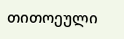თითოეული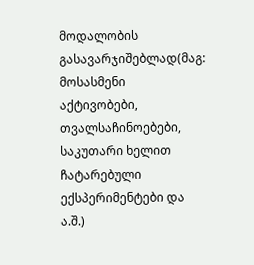მოდალობის გასავარჯიშებლად(მაგ: მოსასმენი აქტივობები, თვალსაჩინოებები, საკუთარი ხელით ჩატარებული  ექსპერიმენტები და ა.შ.)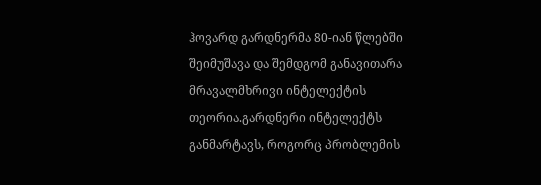ჰოვარდ გარდნერმა 80-იან წლებში შეიმუშავა და შემდგომ განავითარა მრავალმხრივი ინტელექტის თეორია.გარდნერი ინტელექტს განმარტავს, როგორც პრობლემის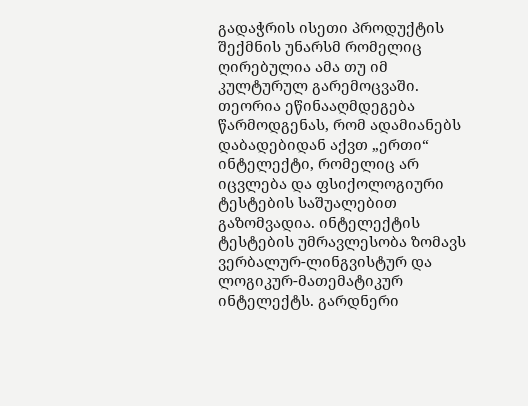გადაჭრის ისეთი პროდუქტის შექმნის უნარსმ რომელიც ღირებულია ამა თუ იმ კულტურულ გარემოცვაში. თეორია ეწინააღმდეგება წარმოდგენას, რომ ადამიანებს დაბადებიდან აქვთ „ერთი“ ინტელექტი, რომელიც არ იცვლება და ფსიქოლოგიური ტესტების საშუალებით გაზომვადია. ინტელექტის ტესტების უმრავლესობა ზომავს ვერბალურ-ლინგვისტურ და ლოგიკურ-მათემატიკურ ინტელექტს. გარდნერი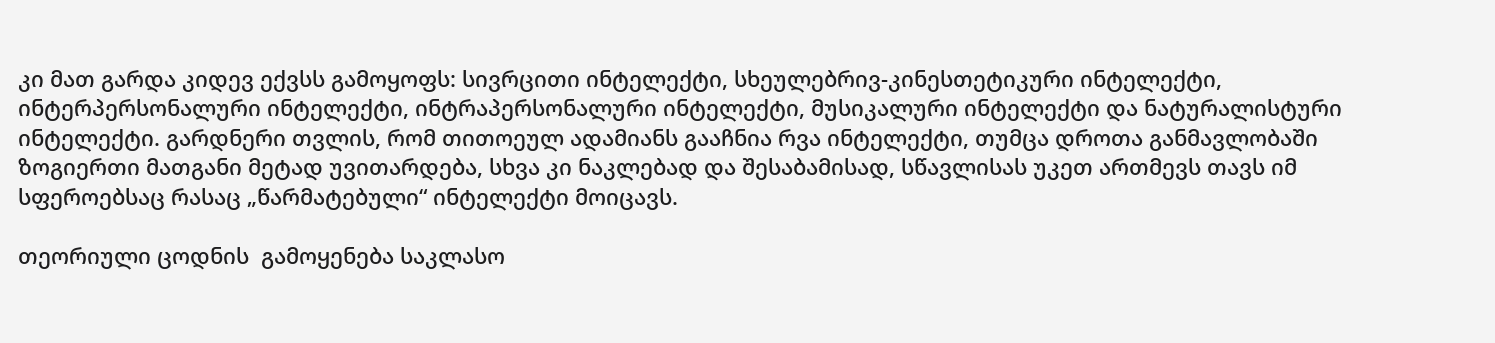კი მათ გარდა კიდევ ექვსს გამოყოფს: სივრცითი ინტელექტი, სხეულებრივ-კინესთეტიკური ინტელექტი, ინტერპერსონალური ინტელექტი, ინტრაპერსონალური ინტელექტი, მუსიკალური ინტელექტი და ნატურალისტური ინტელექტი. გარდნერი თვლის, რომ თითოეულ ადამიანს გააჩნია რვა ინტელექტი, თუმცა დროთა განმავლობაში ზოგიერთი მათგანი მეტად უვითარდება, სხვა კი ნაკლებად და შესაბამისად, სწავლისას უკეთ ართმევს თავს იმ სფეროებსაც რასაც „წარმატებული“ ინტელექტი მოიცავს.

თეორიული ცოდნის  გამოყენება საკლასო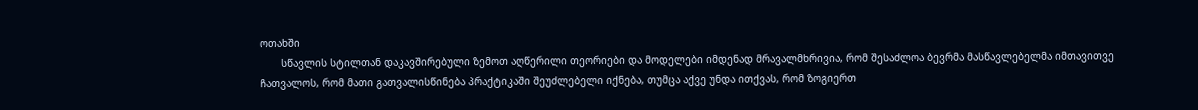ოთახში
       სწავლის სტილთან დაკავშირებული ზემოთ აღწერილი თეორიები და მოდელები იმდენად მრავალმხრივია, რომ შესაძლოა ბევრმა მასწავლებელმა იმთავითვე ჩათვალოს, რომ მათი გათვალისწინება პრაქტიკაში შეუძლებელი იქნება, თუმცა აქვე უნდა ითქვას, რომ ზოგიერთ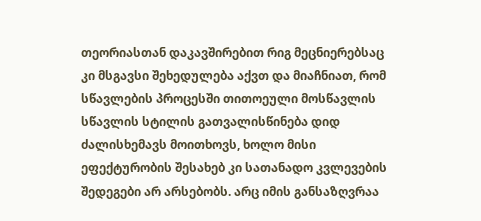თეორიასთან დაკავშირებით რიგ მეცნიერებსაც კი მსგავსი შეხედულება აქვთ და მიაჩნიათ, რომ სწავლების პროცესში თითოეული მოსწავლის სწავლის სტილის გათვალისწინება დიდ ძალისხემავს მოითხოვს, ხოლო მისი ეფექტურობის შესახებ კი სათანადო კვლევების შედეგები არ არსებობს. არც იმის განსაზღვრაა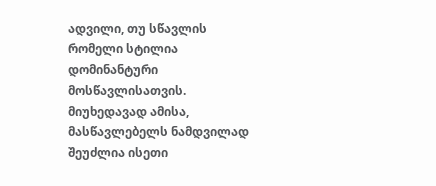ადვილი, თუ სწავლის რომელი სტილია დომინანტური მოსწავლისათვის. მიუხედავად ამისა, მასწავლებელს ნამდვილად შეუძლია ისეთი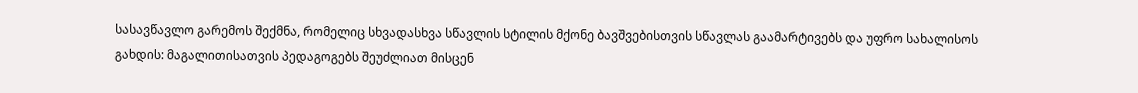სასავწავლო გარემოს შექმნა, რომელიც სხვადასხვა სწავლის სტილის მქონე ბავშვებისთვის სწავლას გაამარტივებს და უფრო სახალისოს გახდის: მაგალითისათვის პედაგოგებს შეუძლიათ მისცენ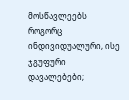მოსწავლეებს როგორც ინდივიდუალური, ისე ჯგუფური დავალებები;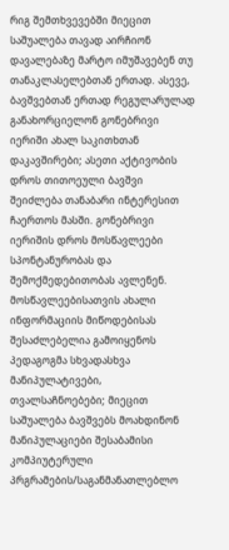რიგ შემთხვევებში მიეცით საშუალება თავად აირჩიონ დავალებაზე მარტო იმუშავებენ თუ თანაკლასელებთან ერთად. ასევე, ბავშვებთან ერთად რეგულარულად განახორციელონ გონებრივი იერიში ახალ საკითხთან დაკავშირები; ასეთი აქტივობის დროს თითოეული ბავშვი შეიძლება თანაბარი ინტერესით ჩაერთოს მასში. გონებრივი იერიშის დროს მოსწავლეები სპონტანურობას და შემოქმედებითობას ავლენენ. მოსწავლეებისათვის ახალი ინფორმაციის მიწოდებისას შესაძლებელია გამოიყენოს პედაგოგმა სხვადასხვა მანიპულატივები, თვალსაჩნოებები; მიეცით საშუალება ბავშვებს მოახდინონ მანიპულაციები შესაბამისი კომპიუტერული პრგრამების/საგანმანათლებლო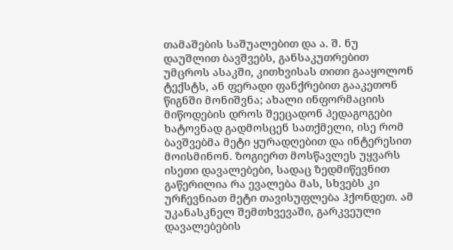თამაშების საშუალებით და ა. შ. ნუ დაუშლით ბავშვებს, განსაკუთრებით უმცროს ასაკში, კითხვისას თითი გააყოლონ ტექსტს, ან ფერადი ფანქრებით გააკეთონ წიგნში მონიშვნა; ახალი ინფორმაციის მიწოდების დროს შეეცადონ პედაგოგები ხატოვნად გადმოსცენ სათქმელი, ისე რომ ბავშვებმა მეტი ყურადღებით და ინტერესით მოისმინონ. ზოგიერთ მოსწავლეს უყვარს ისეთი დავალებები, სადაც ზედმიწევნით გაწერილია რა ევალება მას, სხვებს კი ურჩევნიათ მეტი თავისუფლება ჰქონდეთ. ამ უკანასკნელ შემთხვევაში, გარკვეული დავალებების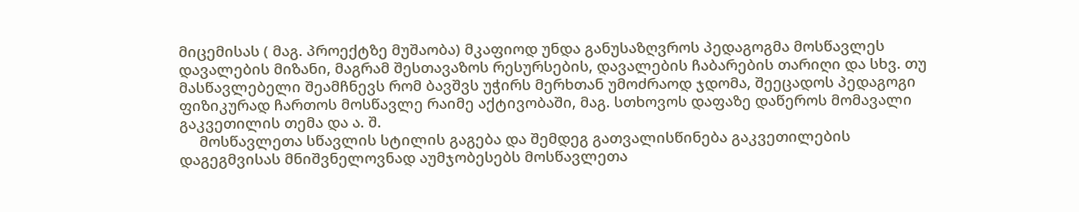მიცემისას ( მაგ. პროექტზე მუშაობა) მკაფიოდ უნდა განუსაზღვროს პედაგოგმა მოსწავლეს დავალების მიზანი, მაგრამ შესთავაზოს რესურსების, დავალების ჩაბარების თარიღი და სხვ. თუ მასწავლებელი შეამჩნევს რომ ბავშვს უჭირს მერხთან უმოძრაოდ ჯდომა, შეეცადოს პედაგოგი ფიზიკურად ჩართოს მოსწავლე რაიმე აქტივობაში, მაგ. სთხოვოს დაფაზე დაწეროს მომავალი გაკვეთილის თემა და ა. შ.
     მოსწავლეთა სწავლის სტილის გაგება და შემდეგ გათვალისწინება გაკვეთილების დაგეგმვისას მნიშვნელოვნად აუმჯობესებს მოსწავლეთა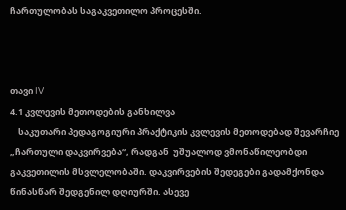ჩართულობას საგაკვეთილო პროცესში.



თავი IV
4.1 კვლევის მეთოდების განხილვა
    საკუთარი პედაგოგიური პრაქტიკის კვლევის მეთოდებად შევარჩიე „ჩართული დაკვირვება“, რადგან  უშუალოდ ვმონაწილეობდი  გაკვეთილის მსვლელობაში. დაკვირვების შედეგები გადამქონდა წინასწარ შედგენილ დღიურში. ასევე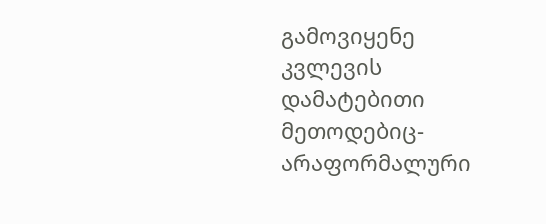გამოვიყენე  კვლევის დამატებითი მეთოდებიც-არაფორმალური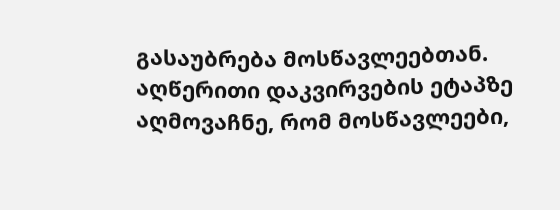გასაუბრება მოსწავლეებთან. აღწერითი დაკვირვების ეტაპზე აღმოვაჩნე, რომ მოსწავლეები,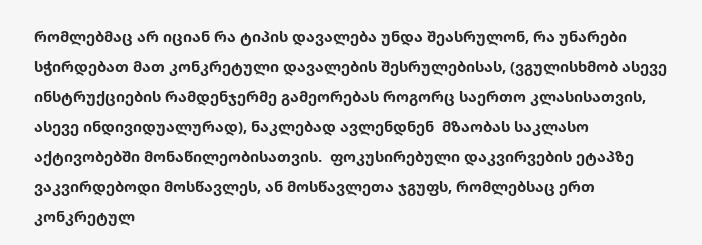რომლებმაც არ იციან რა ტიპის დავალება უნდა შეასრულონ, რა უნარები სჭირდებათ მათ კონკრეტული დავალების შესრულებისას, (ვგულისხმობ ასევე ინსტრუქციების რამდენჯერმე გამეორებას როგორც საერთო კლასისათვის, ასევე ინდივიდუალურად), ნაკლებად ავლენდნენ  მზაობას საკლასო აქტივობებში მონაწილეობისათვის.  ფოკუსირებული დაკვირვების ეტაპზე ვაკვირდებოდი მოსწავლეს, ან მოსწავლეთა ჯგუფს, რომლებსაც ერთ კონკრეტულ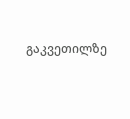გაკვეთილზე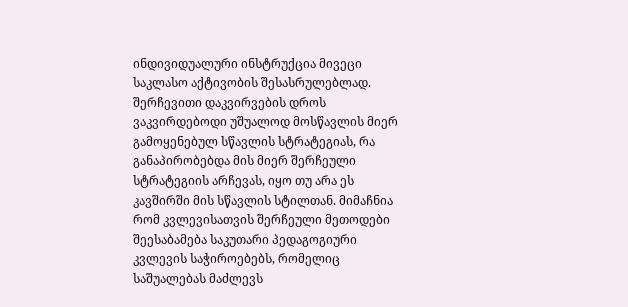ინდივიდუალური ინსტრუქცია მივეცი საკლასო აქტივობის შესასრულებლად.  შერჩევითი დაკვირვების დროს ვაკვირდებოდი უშუალოდ მოსწავლის მიერ გამოყენებულ სწავლის სტრატეგიას, რა განაპირობებდა მის მიერ შერჩეული სტრატეგიის არჩევას, იყო თუ არა ეს კავშირში მის სწავლის სტილთან. მიმაჩნია რომ კვლევისათვის შერჩეული მეთოდები შეესაბამება საკუთარი პედაგოგიური კვლევის საჭიროებებს, რომელიც საშუალებას მაძლევს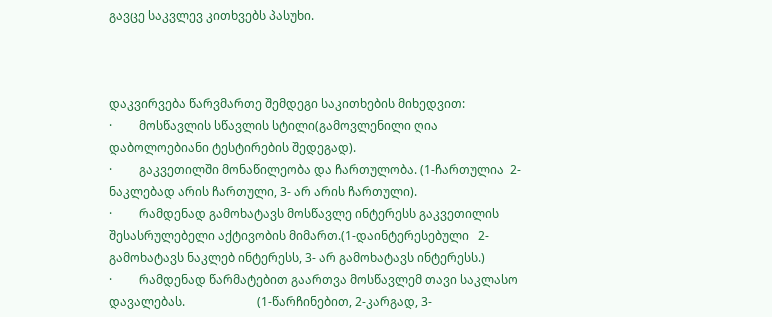გავცე საკვლევ კითხვებს პასუხი.



დაკვირვება წარვმართე შემდეგი საკითხების მიხედვით:
·         მოსწავლის სწავლის სტილი(გამოვლენილი ღია დაბოლოებიანი ტესტირების შედეგად).
·         გაკვეთილში მონაწილეობა და ჩართულობა. (1-ჩართულია  2- ნაკლებად არის ჩართული, 3- არ არის ჩართული).
·         რამდენად გამოხატავს მოსწავლე ინტერესს გაკვეთილის შესასრულებელი აქტივობის მიმართ.(1-დაინტერესებული   2- გამოხატავს ნაკლებ ინტერესს, 3- არ გამოხატავს ინტერესს.)
·         რამდენად წარმატებით გაართვა მოსწავლემ თავი საკლასო დავალებას.                        (1-წარჩინებით, 2-კარგად, 3-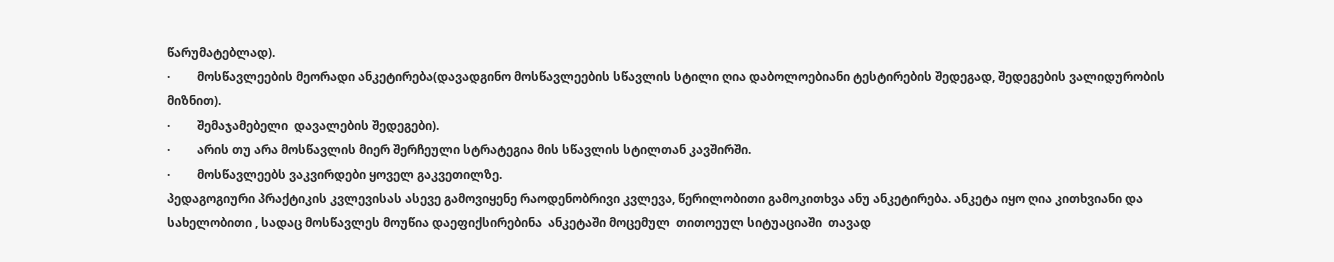წარუმატებლად).
·         მოსწავლეების მეორადი ანკეტირება(დავადგინო მოსწავლეების სწავლის სტილი ღია დაბოლოებიანი ტესტირების შედეგად, შედეგების ვალიდურობის მიზნით).
·         შემაჯამებელი  დავალების შედეგები).
·         არის თუ არა მოსწავლის მიერ შერჩეული სტრატეგია მის სწავლის სტილთან კავშირში.
·         მოსწავლეებს ვაკვირდები ყოველ გაკვეთილზე.
პედაგოგიური პრაქტიკის კვლევისას ასევე გამოვიყენე რაოდენობრივი კვლევა, წერილობითი გამოკითხვა ანუ ანკეტირება. ანკეტა იყო ღია კითხვიანი და სახელობითი , სადაც მოსწავლეს მოუწია დაეფიქსირებინა  ანკეტაში მოცემულ  თითოეულ სიტუაციაში  თავად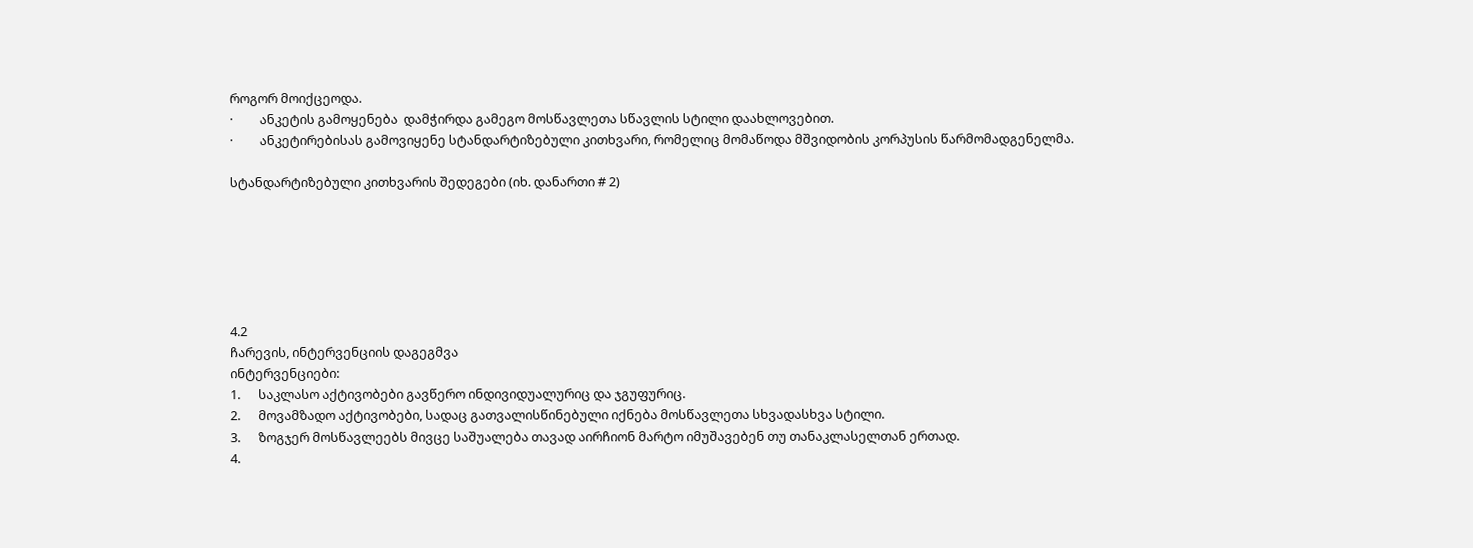როგორ მოიქცეოდა.
·         ანკეტის გამოყენება  დამჭირდა გამეგო მოსწავლეთა სწავლის სტილი დაახლოვებით.
·         ანკეტირებისას გამოვიყენე სტანდარტიზებული კითხვარი, რომელიც მომაწოდა მშვიდობის კორპუსის წარმომადგენელმა.

სტანდარტიზებული კითხვარის შედეგები (იხ. დანართი # 2)






4.2
ჩარევის, ინტერვენციის დაგეგმვა
ინტერვენციები:
1.      საკლასო აქტივობები გავწერო ინდივიდუალურიც და ჯგუფურიც.
2.      მოვამზადო აქტივობები, სადაც გათვალისწინებული იქნება მოსწავლეთა სხვადასხვა სტილი.
3.      ზოგჯერ მოსწავლეებს მივცე საშუალება თავად აირჩიონ მარტო იმუშავებენ თუ თანაკლასელთან ერთად.
4.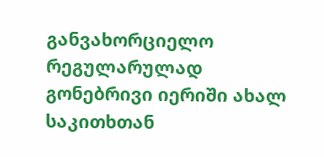განვახორციელო რეგულარულად გონებრივი იერიში ახალ საკითხთან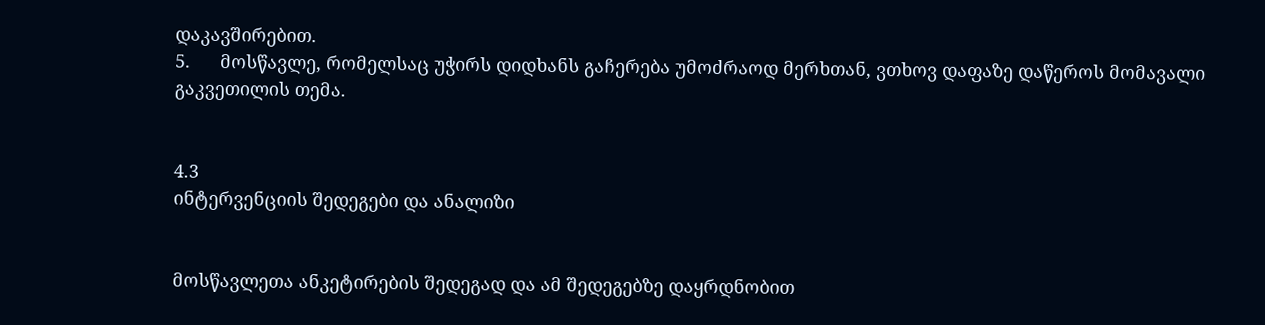დაკავშირებით.
5.      მოსწავლე, რომელსაც უჭირს დიდხანს გაჩერება უმოძრაოდ მერხთან, ვთხოვ დაფაზე დაწეროს მომავალი გაკვეთილის თემა.


4.3
ინტერვენციის შედეგები და ანალიზი


მოსწავლეთა ანკეტირების შედეგად და ამ შედეგებზე დაყრდნობით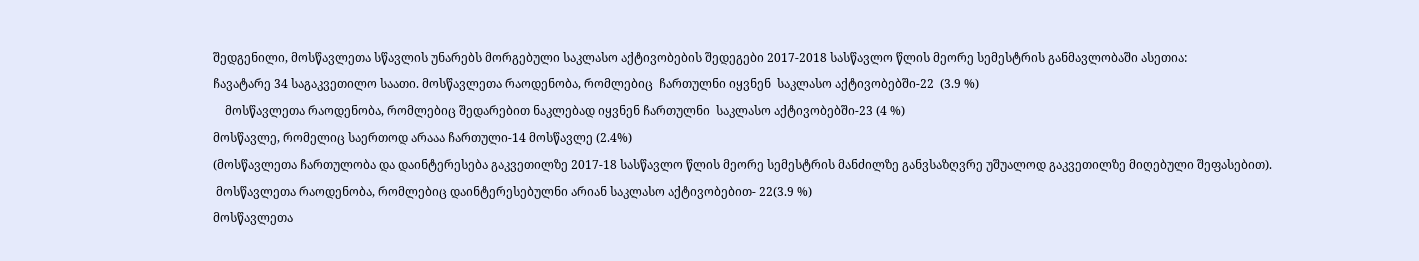შედგენილი, მოსწავლეთა სწავლის უნარებს მორგებული საკლასო აქტივობების შედეგები 2017-2018 სასწავლო წლის მეორე სემესტრის განმავლობაში ასეთია:
ჩავატარე 34 საგაკვეთილო საათი. მოსწავლეთა რაოდენობა, რომლებიც  ჩართულნი იყვნენ  საკლასო აქტივობებში-22  (3.9 %)
    მოსწავლეთა რაოდენობა, რომლებიც შედარებით ნაკლებად იყვნენ ჩართულნი  საკლასო აქტივობებში-23 (4 %)
მოსწავლე, რომელიც საერთოდ არააა ჩართული-14 მოსწავლე (2.4%)
(მოსწავლეთა ჩართულობა და დაინტერესება გაკვეთილზე 2017-18 სასწავლო წლის მეორე სემესტრის მანძილზე განვსაზღვრე უშუალოდ გაკვეთილზე მიღებული შეფასებით).
 მოსწავლეთა რაოდენობა, რომლებიც დაინტერესებულნი არიან საკლასო აქტივობებით- 22(3.9 %)
მოსწავლეთა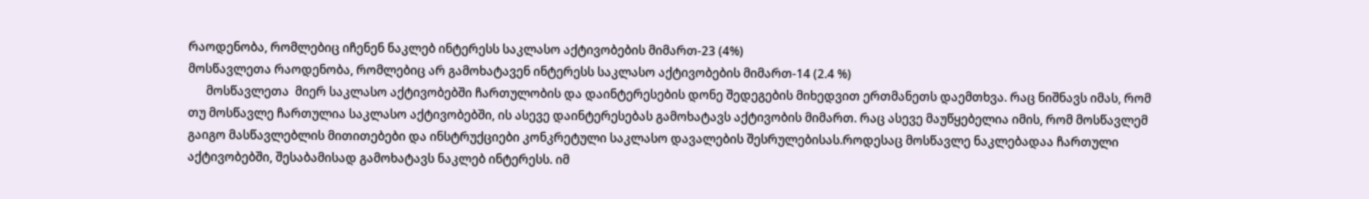რაოდენობა, რომლებიც იჩენენ ნაკლებ ინტერესს საკლასო აქტივობების მიმართ-23 (4%)
მოსწავლეთა რაოდენობა, რომლებიც არ გამოხატავენ ინტერესს საკლასო აქტივობების მიმართ-14 (2.4 %)
      მოსწავლეთა  მიერ საკლასო აქტივობებში ჩართულობის და დაინტერესების დონე შედეგების მიხედვით ერთმანეთს დაემთხვა. რაც ნიშნავს იმას, რომ თუ მოსწავლე ჩართულია საკლასო აქტივობებში, ის ასევე დაინტერესებას გამოხატავს აქტივობის მიმართ. რაც ასევე მაუწყებელია იმის, რომ მოსწავლემ გაიგო მასწავლებლის მითითებები და ინსტრუქციები კონკრეტული საკლასო დავალების შესრულებისას.როდესაც მოსწავლე ნაკლებადაა ჩართული აქტივობებში, შესაბამისად გამოხატავს ნაკლებ ინტერესს. იმ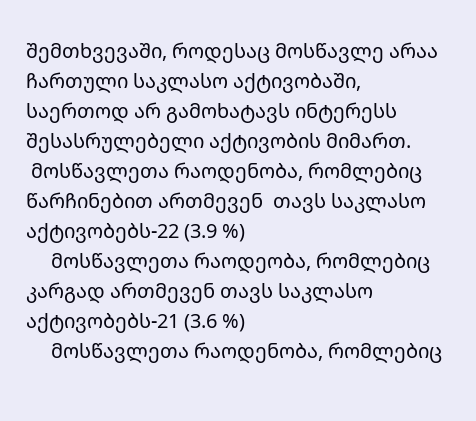შემთხვევაში, როდესაც მოსწავლე არაა ჩართული საკლასო აქტივობაში,  საერთოდ არ გამოხატავს ინტერესს შესასრულებელი აქტივობის მიმართ.
 მოსწავლეთა რაოდენობა, რომლებიც წარჩინებით ართმევენ  თავს საკლასო აქტივობებს-22 (3.9 %)
     მოსწავლეთა რაოდეობა, რომლებიც კარგად ართმევენ თავს საკლასო აქტივობებს-21 (3.6 %)
     მოსწავლეთა რაოდენობა, რომლებიც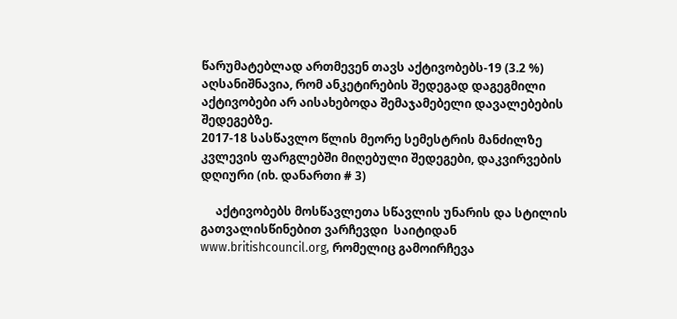წარუმატებლად ართმევენ თავს აქტივობებს-19 (3.2 %)
აღსანიშნავია, რომ ანკეტირების შედეგად დაგეგმილი აქტივობები არ აისახებოდა შემაჯამებელი დავალებების შედეგებზე.
2017-18 სასწავლო წლის მეორე სემესტრის მანძილზე კვლევის ფარგლებში მიღებული შედეგები, დაკვირვების დღიური (იხ. დანართი # 3)

     აქტივობებს მოსწავლეთა სწავლის უნარის და სტილის გათვალისწინებით ვარჩევდი  საიტიდან www.britishcouncil.org, რომელიც გამოირჩევა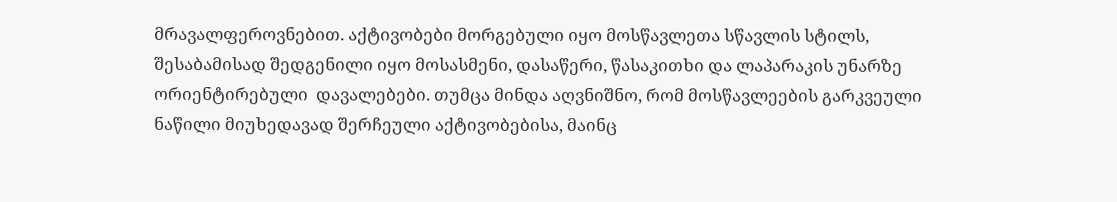მრავალფეროვნებით. აქტივობები მორგებული იყო მოსწავლეთა სწავლის სტილს, შესაბამისად შედგენილი იყო მოსასმენი, დასაწერი, წასაკითხი და ლაპარაკის უნარზე ორიენტირებული  დავალებები. თუმცა მინდა აღვნიშნო, რომ მოსწავლეების გარკვეული ნაწილი მიუხედავად შერჩეული აქტივობებისა, მაინც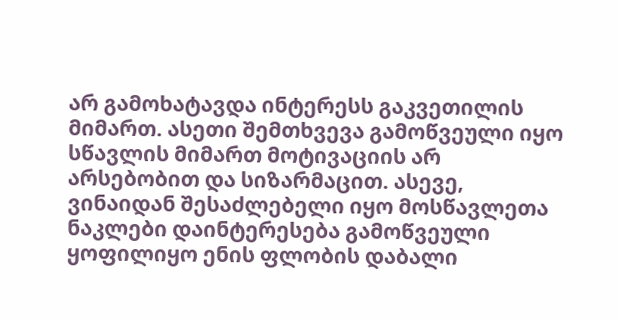არ გამოხატავდა ინტერესს გაკვეთილის მიმართ. ასეთი შემთხვევა გამოწვეული იყო სწავლის მიმართ მოტივაციის არ არსებობით და სიზარმაცით. ასევე, ვინაიდან შესაძლებელი იყო მოსწავლეთა ნაკლები დაინტერესება გამოწვეული ყოფილიყო ენის ფლობის დაბალი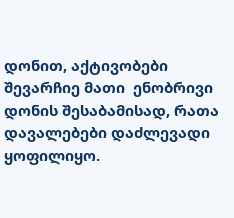დონით, აქტივობები შევარჩიე მათი  ენობრივი  დონის შესაბამისად, რათა დავალებები დაძლევადი ყოფილიყო.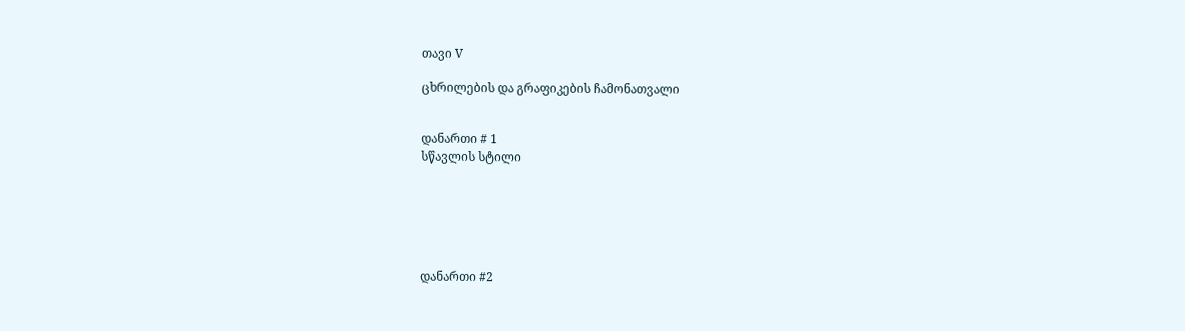თავი V

ცხრილების და გრაფიკების ჩამონათვალი


დანართი # 1
სწავლის სტილი






დანართი #2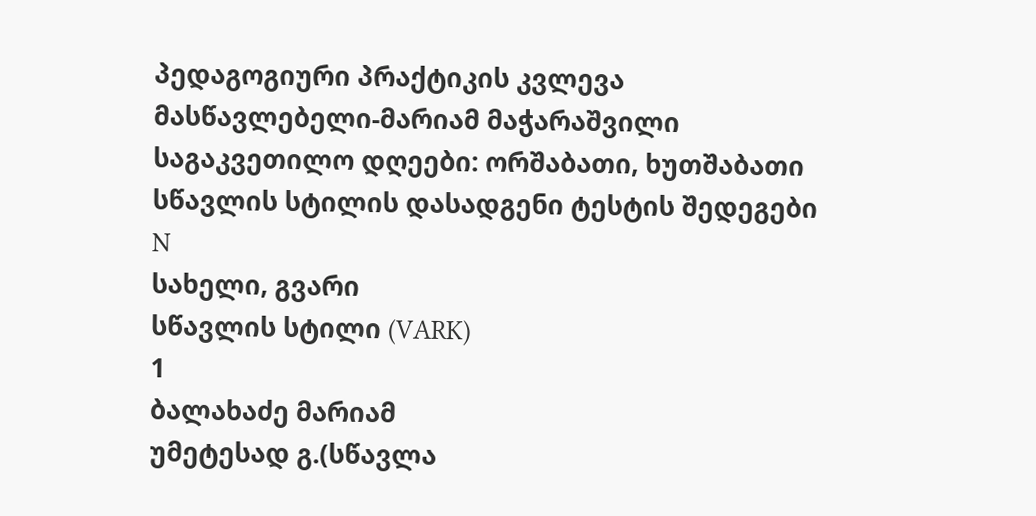პედაგოგიური პრაქტიკის კვლევა
მასწავლებელი-მარიამ მაჭარაშვილი
საგაკვეთილო დღეები: ორშაბათი, ხუთშაბათი
სწავლის სტილის დასადგენი ტესტის შედეგები
N
სახელი, გვარი
სწავლის სტილი (VARK)
1
ბალახაძე მარიამ
უმეტესად გ.(სწავლა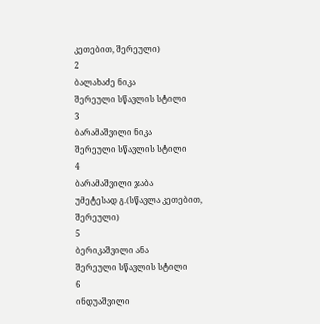კეთებით, შერეული)
2
ბალახაძე ნიკა
შერეული სწავლის სტილი
3
ბარამაშვილი ნიკა
შერეული სწავლის სტილი
4
ბარამაშვილი ჯაბა
უმეტესად გ.(სწავლა კეთებით, შერეული)
5
ბერიკაშვილი ანა
შერეული სწავლის სტილი
6
ინდუაშვილი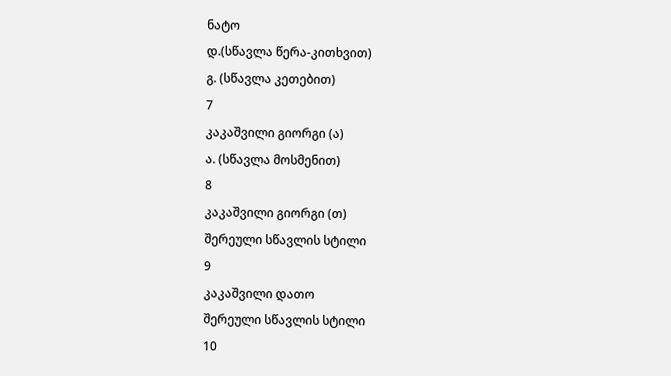ნატო
დ.(სწავლა წერა-კითხვით)
გ. (სწავლა კეთებით)
7
კაკაშვილი გიორგი (ა)
ა. (სწავლა მოსმენით)
8
კაკაშვილი გიორგი (თ)
შერეული სწავლის სტილი
9
კაკაშვილი დათო
შერეული სწავლის სტილი
10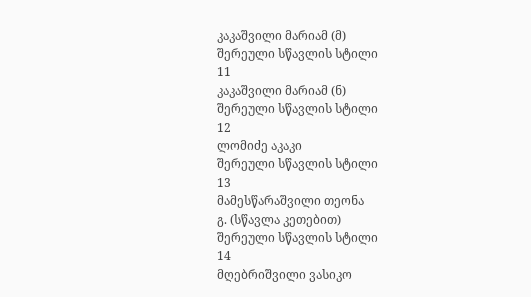კაკაშვილი მარიამ (მ)
შერეული სწავლის სტილი
11
კაკაშვილი მარიამ (ნ)
შერეული სწავლის სტილი
12
ლომიძე აკაკი
შერეული სწავლის სტილი
13
მამესწარაშვილი თეონა
გ. (სწავლა კეთებით)
შერეული სწავლის სტილი
14
მღებრიშვილი ვასიკო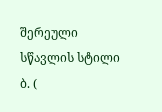შერეული სწავლის სტილი
ბ. (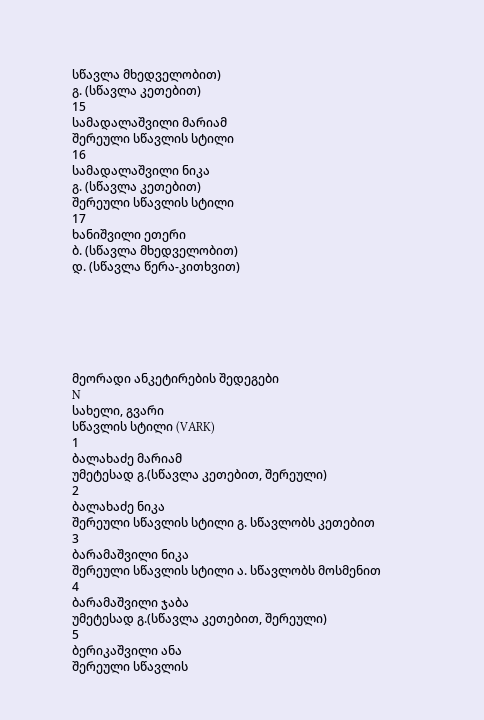სწავლა მხედველობით)
გ. (სწავლა კეთებით)
15
სამადალაშვილი მარიამ
შერეული სწავლის სტილი
16
სამადალაშვილი ნიკა
გ. (სწავლა კეთებით)
შერეული სწავლის სტილი
17
ხანიშვილი ეთერი
ბ. (სწავლა მხედველობით)
დ. (სწავლა წერა-კითხვით)






მეორადი ანკეტირების შედეგები
N
სახელი, გვარი
სწავლის სტილი (VARK)
1
ბალახაძე მარიამ
უმეტესად გ.(სწავლა კეთებით, შერეული)
2
ბალახაძე ნიკა
შერეული სწავლის სტილი გ. სწავლობს კეთებით
3
ბარამაშვილი ნიკა
შერეული სწავლის სტილი ა. სწავლობს მოსმენით
4
ბარამაშვილი ჯაბა
უმეტესად გ.(სწავლა კეთებით, შერეული)
5
ბერიკაშვილი ანა
შერეული სწავლის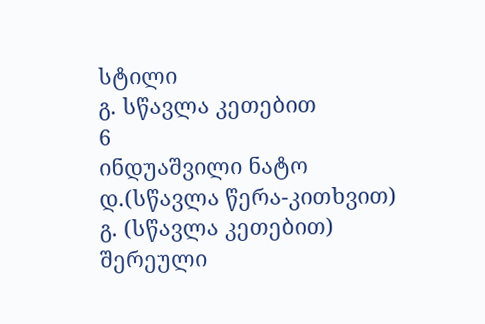სტილი
გ. სწავლა კეთებით
6
ინდუაშვილი ნატო
დ.(სწავლა წერა-კითხვით)
გ. (სწავლა კეთებით)
შერეული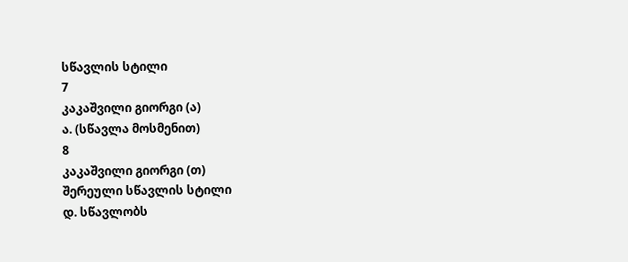სწავლის სტილი
7
კაკაშვილი გიორგი (ა)
ა. (სწავლა მოსმენით)
8
კაკაშვილი გიორგი (თ)
შერეული სწავლის სტილი
დ. სწავლობს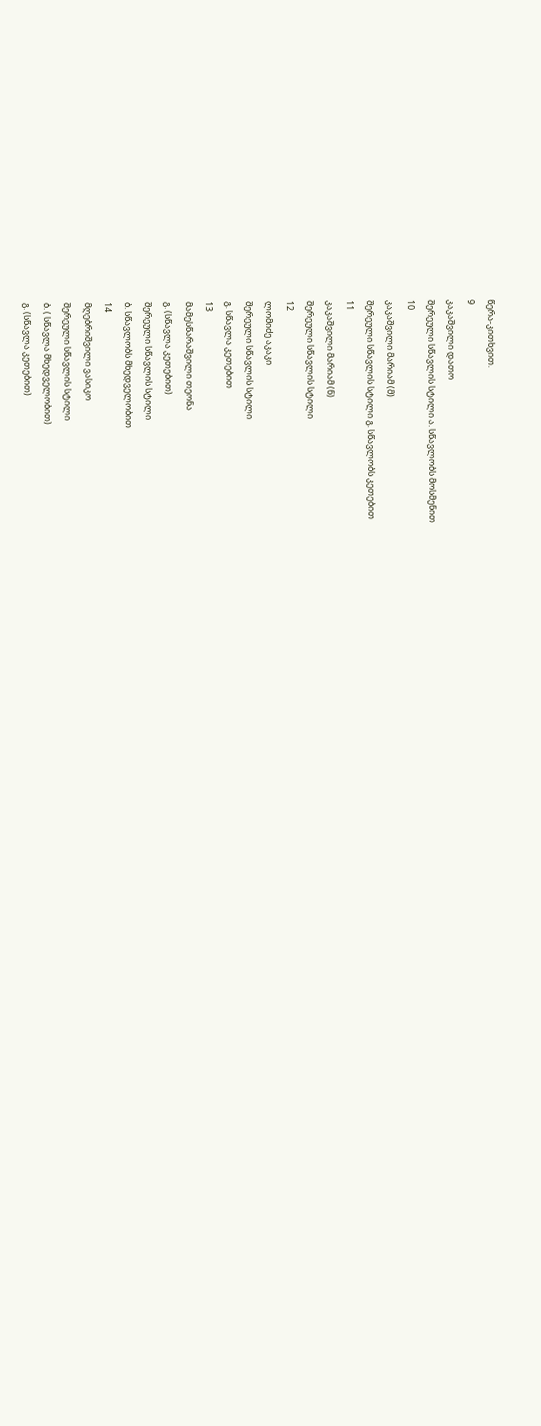წერა-კითხვით.
9
კაკაშვილი დათო
შერეული სწავლის სტილი ა. სწავლობს მოსმენით
10
კაკაშვილი მარიამ (მ)
შერეული სწავლის სტილი გ. სწავლობს კეთებით
11
კაკაშვილი მარიამ (ნ)
შერეული სწავლის სტილი
12
ლომიძე აკაკი
შერეული სწავლის სტილი
გ. სწავლა კეთებით
13
მამესწარაშვილი თეონა
გ. (სწავლა კეთებით)
შერეული სწავლის სტილი
ბ. სწავლობს მხედველობით
14
მღებრიშვილი ვასიკო
შერეული სწავლის სტილი
ბ. ( სწავლა მხედველობით)
გ. (სწავლა კეთებით)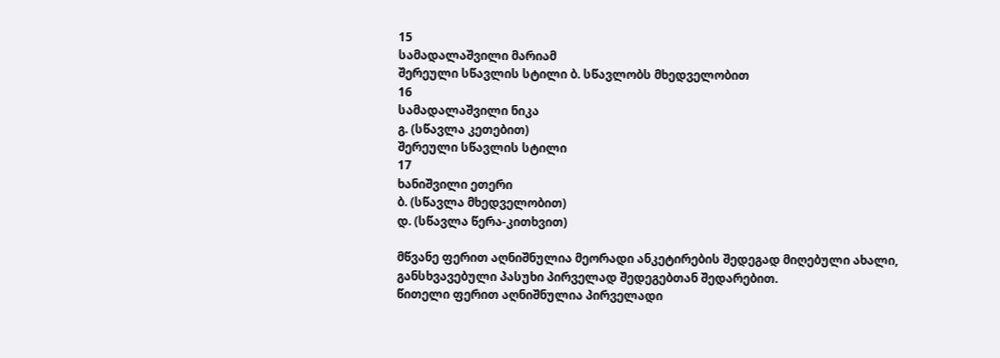15
სამადალაშვილი მარიამ
შერეული სწავლის სტილი ბ. სწავლობს მხედველობით
16
სამადალაშვილი ნიკა
გ. (სწავლა კეთებით)
შერეული სწავლის სტილი
17
ხანიშვილი ეთერი
ბ. (სწავლა მხედველობით)
დ. (სწავლა წერა-კითხვით)

მწვანე ფერით აღნიშნულია მეორადი ანკეტირების შედეგად მიღებული ახალი, განსხვავებული პასუხი პირველად შედეგებთან შედარებით.
წითელი ფერით აღნიშნულია პირველადი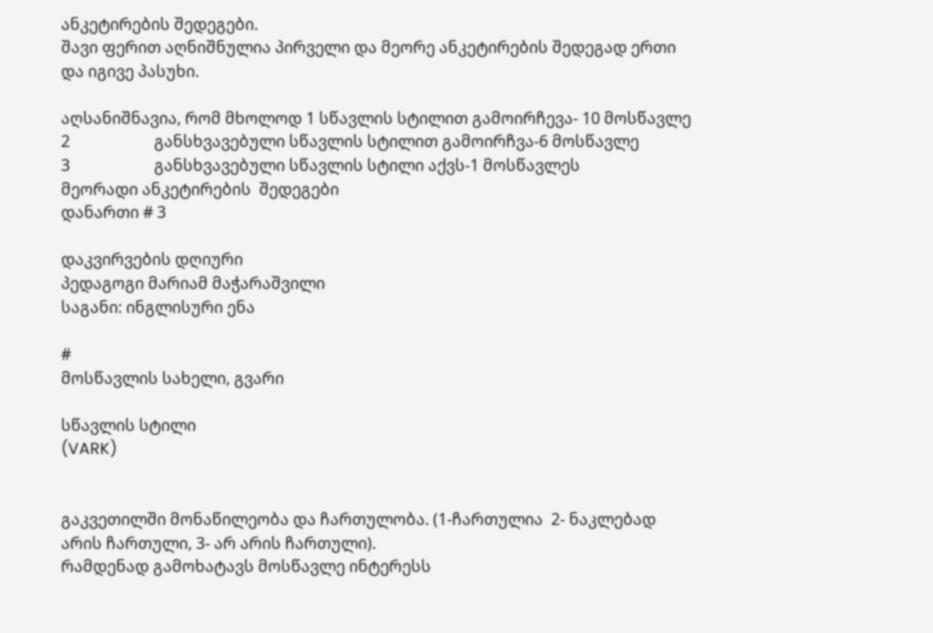ანკეტირების შედეგები.
შავი ფერით აღნიშნულია პირველი და მეორე ანკეტირების შედეგად ერთი და იგივე პასუხი.

აღსანიშნავია, რომ მხოლოდ 1 სწავლის სტილით გამოირჩევა- 10 მოსწავლე
2                     განსხვავებული სწავლის სტილით გამოირჩვა-6 მოსწავლე
3                     განსხვავებული სწავლის სტილი აქვს-1 მოსწავლეს
მეორადი ანკეტირების  შედეგები
დანართი # 3

დაკვირვების დღიური
პედაგოგი მარიამ მაჭარაშვილი
საგანი: ინგლისური ენა

#
მოსწავლის სახელი, გვარი

სწავლის სტილი
(VARK)


გაკვეთილში მონაწილეობა და ჩართულობა. (1-ჩართულია  2- ნაკლებად არის ჩართული, 3- არ არის ჩართული).
რამდენად გამოხატავს მოსწავლე ინტერესს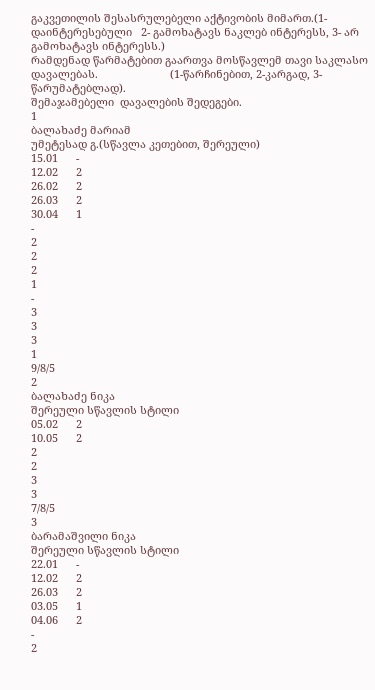გაკვეთილის შესასრულებელი აქტივობის მიმართ.(1-დაინტერესებული   2- გამოხატავს ნაკლებ ინტერესს, 3- არ გამოხატავს ინტერესს.)
რამდენად წარმატებით გაართვა მოსწავლემ თავი საკლასო დავალებას.                        (1-წარჩინებით, 2-კარგად, 3- წარუმატებლად).
შემაჯამებელი  დავალების შედეგები.
1
ბალახაძე მარიამ
უმეტესად გ.(სწავლა კეთებით, შერეული)
15.01      -
12.02      2
26.02      2
26.03      2
30.04      1
-
2
2
2
1
-
3
3
3
1
9/8/5
2
ბალახაძე ნიკა
შერეული სწავლის სტილი
05.02      2
10.05      2
2
2
3
3
7/8/5
3
ბარამაშვილი ნიკა
შერეული სწავლის სტილი
22.01      -
12.02      2
26.03      2
03.05      1
04.06      2
-
2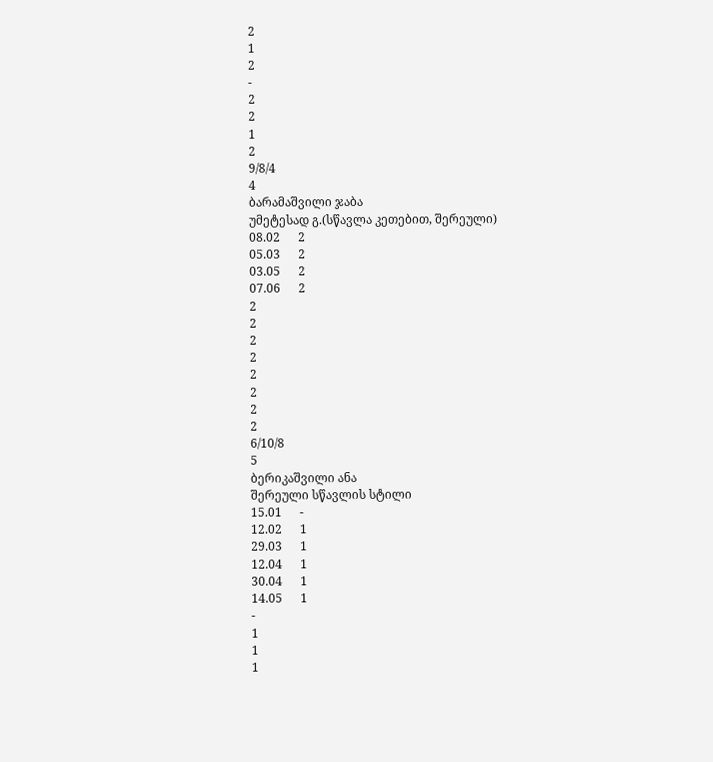2
1
2
-
2
2
1
2
9/8/4
4
ბარამაშვილი ჯაბა
უმეტესად გ.(სწავლა კეთებით, შერეული)
08.02      2
05.03      2
03.05      2
07.06      2
2
2
2
2
2
2
2
2
6/10/8
5
ბერიკაშვილი ანა
შერეული სწავლის სტილი
15.01      -
12.02      1
29.03      1
12.04      1
30.04      1
14.05      1
-
1
1
1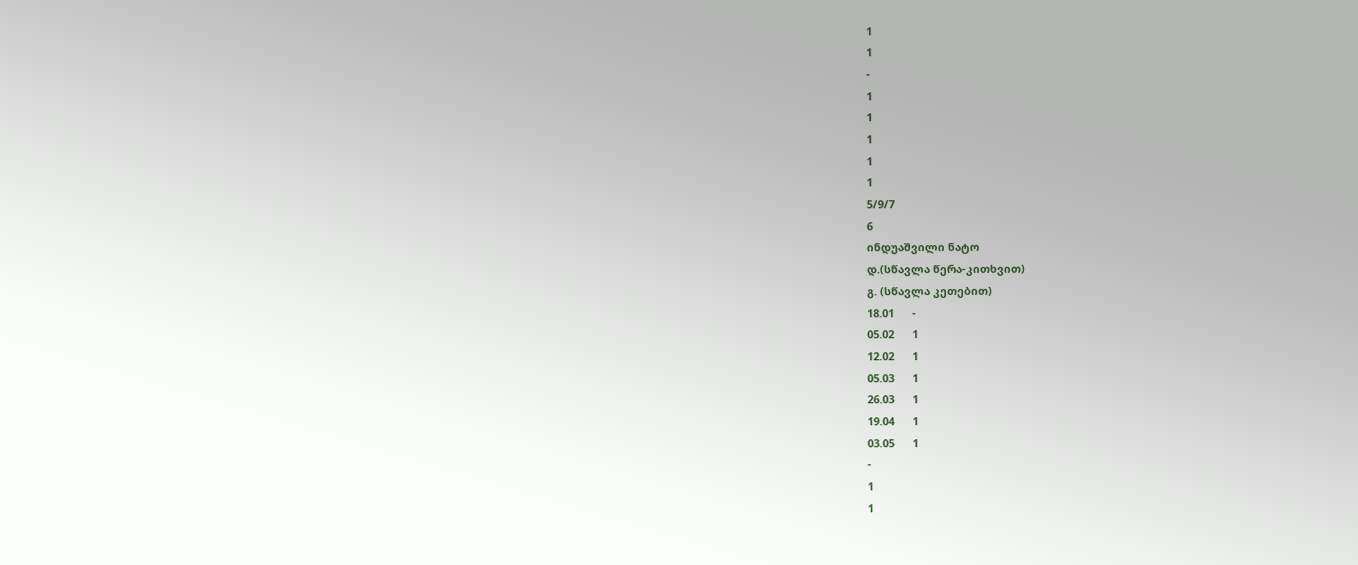1
1
-
1
1
1
1
1
5/9/7
6
ინდუაშვილი ნატო
დ.(სწავლა წერა-კითხვით)
გ. (სწავლა კეთებით)
18.01      -
05.02      1
12.02      1
05.03      1
26.03      1
19.04      1
03.05      1
-
1
1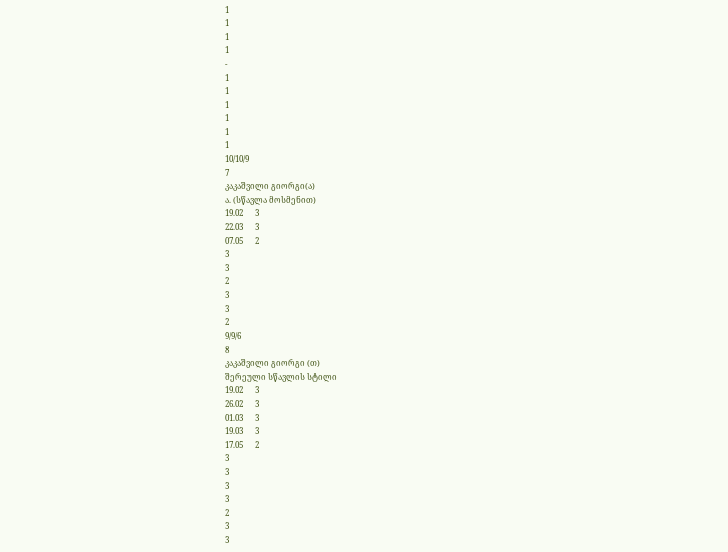1
1
1
1
-
1
1
1
1
1
1
10/10/9
7
კაკაშვილი გიორგი(ა)
ა. (სწავლა მოსმენით)
19.02      3
22.03      3
07.05      2
3
3
2
3
3
2
9/9/6
8
კაკაშვილი გიორგი (თ)
შერეული სწავლის სტილი
19.02      3
26.02      3
01.03      3
19.03      3
17.05      2
3
3
3
3
2
3
3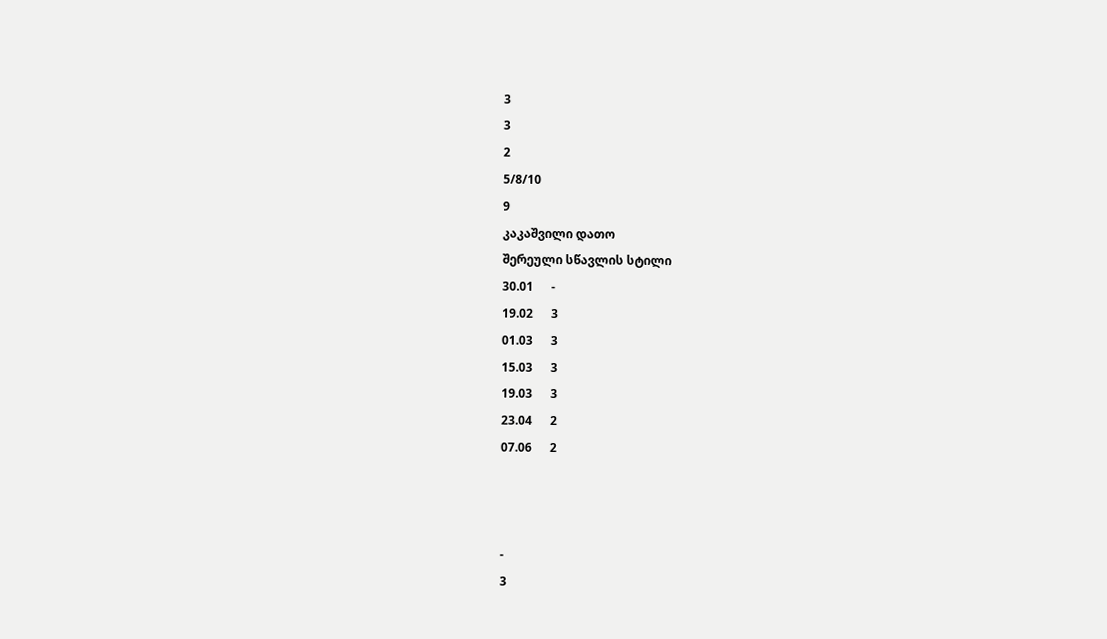3
3
2
5/8/10
9
კაკაშვილი დათო
შერეული სწავლის სტილი
30.01      -
19.02      3
01.03      3
15.03      3
19.03      3
23.04      2
07.06      2



-
3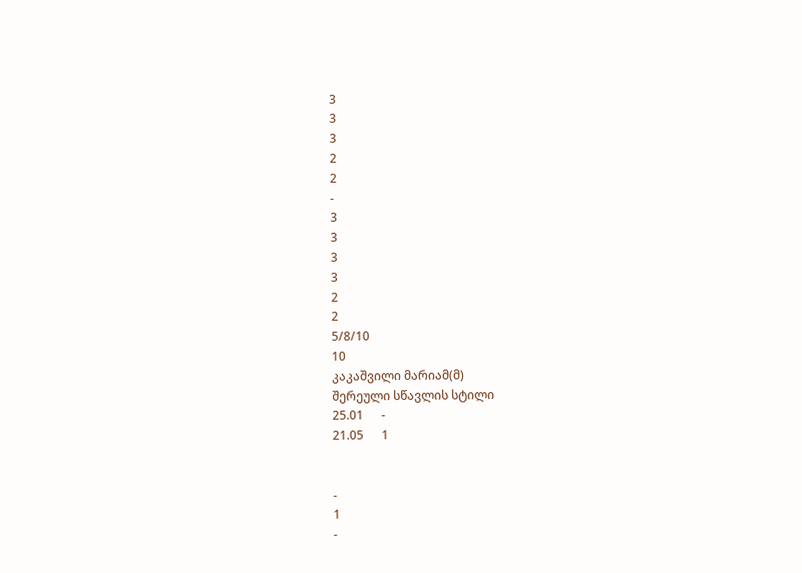3
3
3
2
2
-
3
3
3
3
2
2
5/8/10
10
კაკაშვილი მარიამ(მ)
შერეული სწავლის სტილი
25.01      -
21.05      1


-
1
-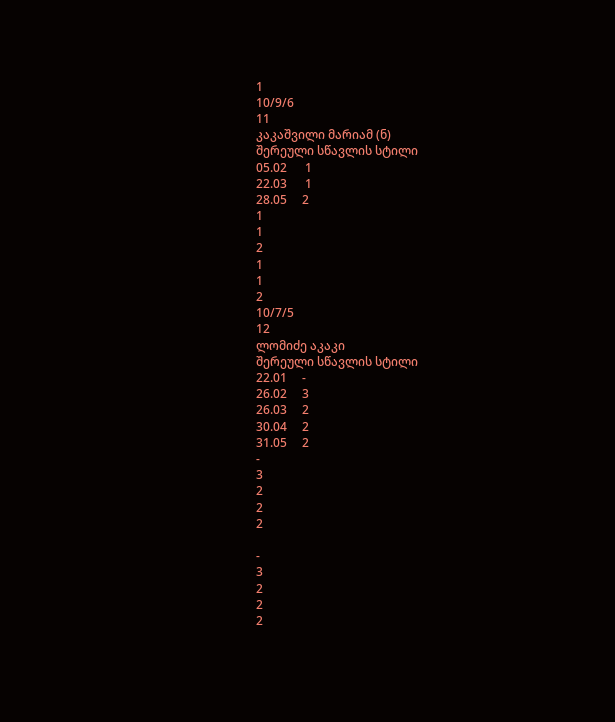1
10/9/6
11
კაკაშვილი მარიამ (ნ)
შერეული სწავლის სტილი
05.02      1
22.03      1
28.05     2
1
1
2
1
1
2
10/7/5
12
ლომიძე აკაკი
შერეული სწავლის სტილი
22.01     -
26.02     3
26.03     2
30.04     2
31.05     2
-
3
2
2
2

-
3
2
2
2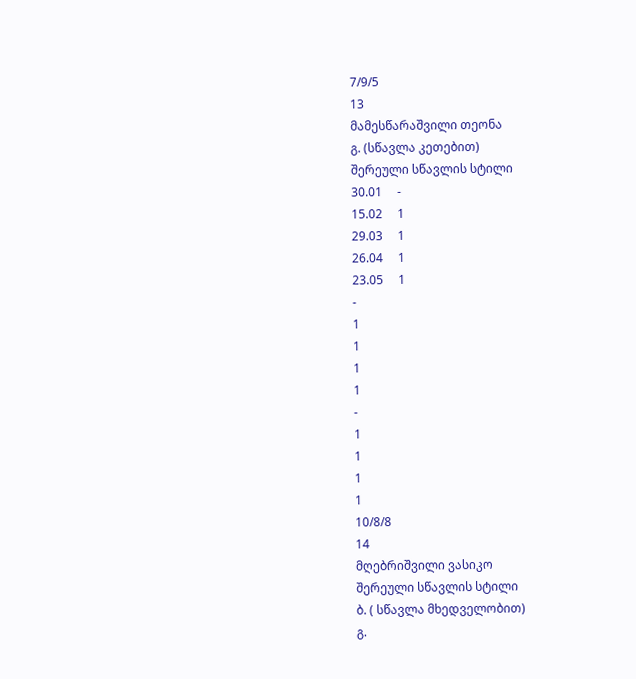7/9/5
13
მამესწარაშვილი თეონა
გ. (სწავლა კეთებით)
შერეული სწავლის სტილი
30.01     -
15.02     1
29.03     1
26.04     1
23.05     1
-
1
1
1
1
-
1
1
1
1
10/8/8
14
მღებრიშვილი ვასიკო
შერეული სწავლის სტილი
ბ. ( სწავლა მხედველობით)
გ.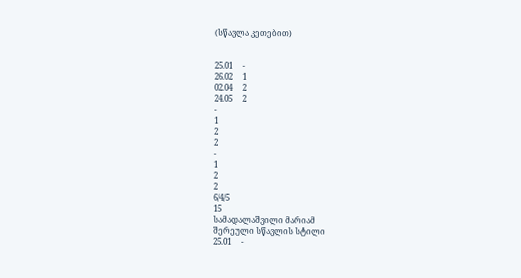(სწავლა კეთებით)


25.01     -
26.02     1
02.04     2
24.05     2
-
1
2
2
-
1
2
2
6/4/5
15
სამადალაშვილი მარიამ
შერეული სწავლის სტილი
25.01     -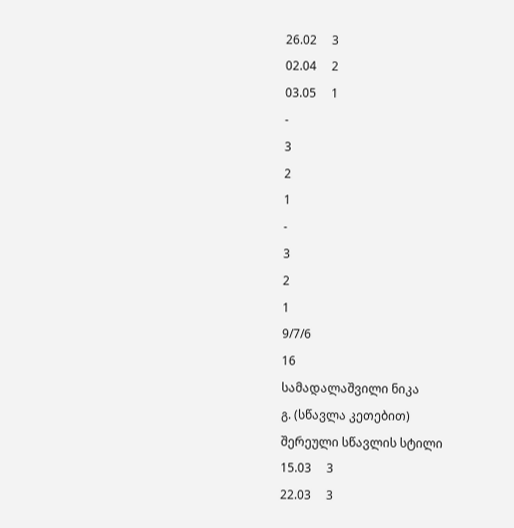26.02     3
02.04     2
03.05     1
-
3
2
1
-
3
2
1
9/7/6
16
სამადალაშვილი ნიკა
გ. (სწავლა კეთებით)
შერეული სწავლის სტილი
15.03     3
22.03     3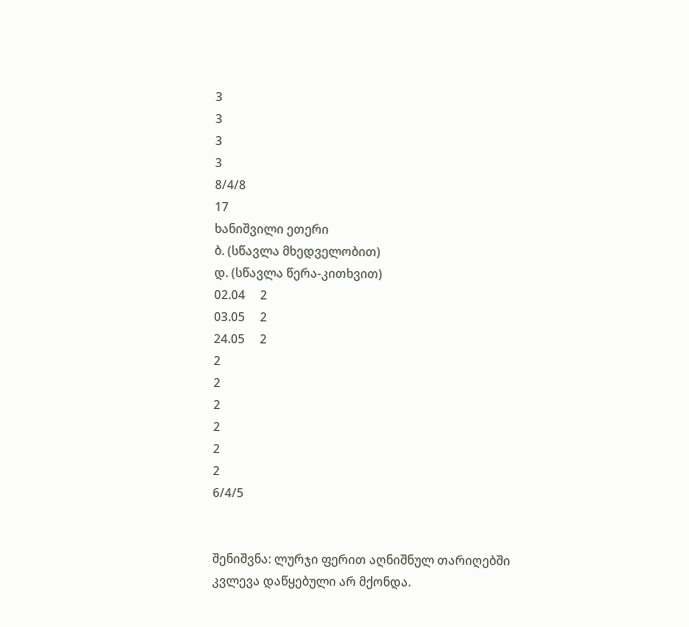3
3
3
3
8/4/8
17
ხანიშვილი ეთერი
ბ. (სწავლა მხედველობით)
დ. (სწავლა წერა-კითხვით)
02.04     2
03.05     2
24.05     2
2
2
2
2
2
2
6/4/5


შენიშვნა: ლურჯი ფერით აღნიშნულ თარიღებში კვლევა დაწყებული არ მქონდა.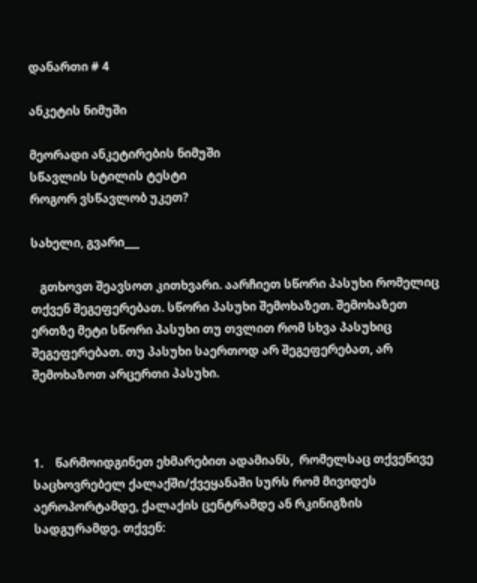დანართი # 4

ანკეტის ნიმუში

მეორადი ანკეტირების ნიმუში
სწავლის სტილის ტესტი
როგორ ვსწავლობ უკეთ?

სახელი, გვარი___

   გთხოვთ შეავსოთ კითხვარი. აარჩიეთ სწორი პასუხი რომელიც თქვენ შეგეფერებათ. სწორი პასუხი შემოხაზეთ. შემოხაზეთ ერთზე მეტი სწორი პასუხი თუ თვლით რომ სხვა პასუხიც შეგეფერებათ. თუ პასუხი საერთოდ არ შეგეფერებათ, არ შემოხაზოთ არცერთი პასუხი.



1.    წარმოიდგინეთ ეხმარებით ადამიანს,  რომელსაც თქვენივე საცხოვრებელ ქალაქში/ქვეყანაში სურს რომ მივიდეს აეროპორტამდე, ქალაქის ცენტრამდე ან რკინიგზის სადგურამდე. თქვენ: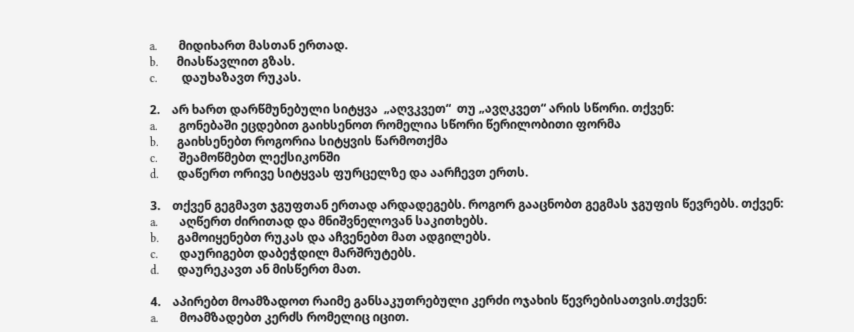a.       მიდიხართ მასთან ერთად.
b.      მიასწავლით გზას.
c.        დაუხაზავთ რუკას.

2.    არ ხართ დარწმუნებული სიტყვა  „აღვკვეთ“  თუ „ავღკვეთ“ არის სწორი. თქვენ:
a.       გონებაში ეცდებით გაიხსენოთ რომელია სწორი წერილობითი ფორმა
b.      გაიხსენებთ როგორია სიტყვის წარმოთქმა
c.       შეამოწმებთ ლექსიკონში
d.      დაწერთ ორივე სიტყვას ფურცელზე და აარჩევთ ერთს.

3.    თქვენ გეგმავთ ჯგუფთან ერთად არდადეგებს. როგორ გააცნობთ გეგმას ჯგუფის წევრებს. თქვენ:
a.       აღწერთ ძირითად და მნიშვნელოვან საკითხებს.
b.      გამოიყენებთ რუკას და აჩვენებთ მათ ადგილებს.
c.       დაურიგებთ დაბეჭდილ მარშრუტებს.
d.      დაურეკავთ ან მისწერთ მათ.

4.    აპირებთ მოამზადოთ რაიმე განსაკუთრებული კერძი ოჯახის წევრებისათვის.თქვენ:
a.       მოამზადებთ კერძს რომელიც იცით.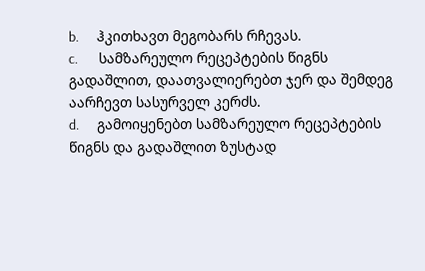b.      ჰკითხავთ მეგობარს რჩევას.
c.       სამზარეულო რეცეპტების წიგნს გადაშლით, დაათვალიერებთ ჯერ და შემდეგ  აარჩევთ სასურველ კერძს.
d.      გამოიყენებთ სამზარეულო რეცეპტების წიგნს და გადაშლით ზუსტად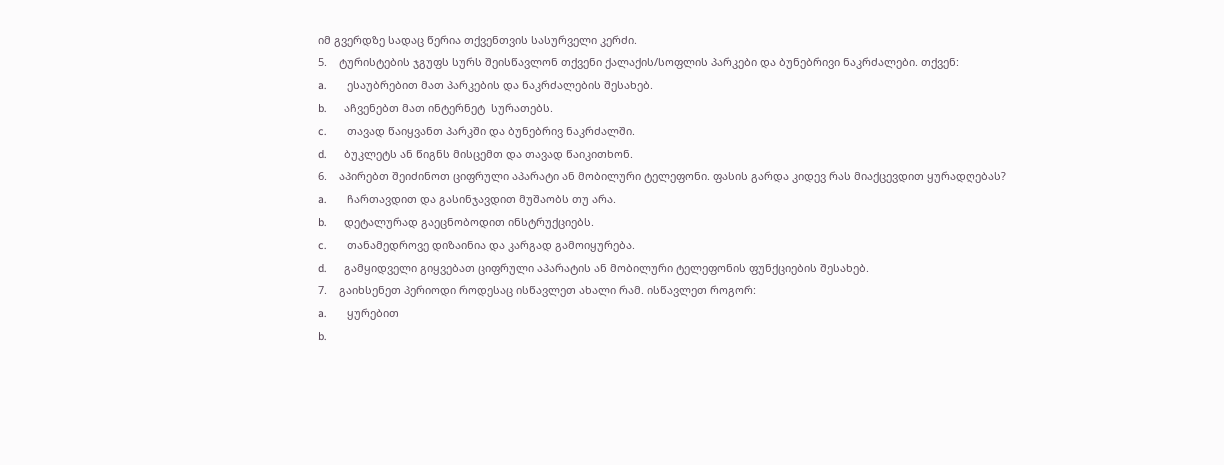იმ გვერდზე სადაც წერია თქვენთვის სასურველი კერძი.
5.    ტურისტების ჯგუფს სურს შეისწავლონ თქვენი ქალაქის/სოფლის პარკები და ბუნებრივი ნაკრძალები. თქვენ:
a.       ესაუბრებით მათ პარკების და ნაკრძალების შესახებ.
b.      აჩვენებთ მათ ინტერნეტ  სურათებს.
c.       თავად წაიყვანთ პარკში და ბუნებრივ ნაკრძალში.
d.      ბუკლეტს ან წიგნს მისცემთ და თავად წაიკითხონ.
6.    აპირებთ შეიძინოთ ციფრული აპარატი ან მობილური ტელეფონი. ფასის გარდა კიდევ რას მიაქცევდით ყურადღებას?
a.       ჩართავდით და გასინჯავდით მუშაობს თუ არა.
b.      დეტალურად გაეცნობოდით ინსტრუქციებს.
c.       თანამედროვე დიზაინია და კარგად გამოიყურება.
d.      გამყიდველი გიყვებათ ციფრული აპარატის ან მობილური ტელეფონის ფუნქციების შესახებ.
7.    გაიხსენეთ პერიოდი როდესაც ისწავლეთ ახალი რამ. ისწავლეთ როგორ:
a.       ყურებით
b.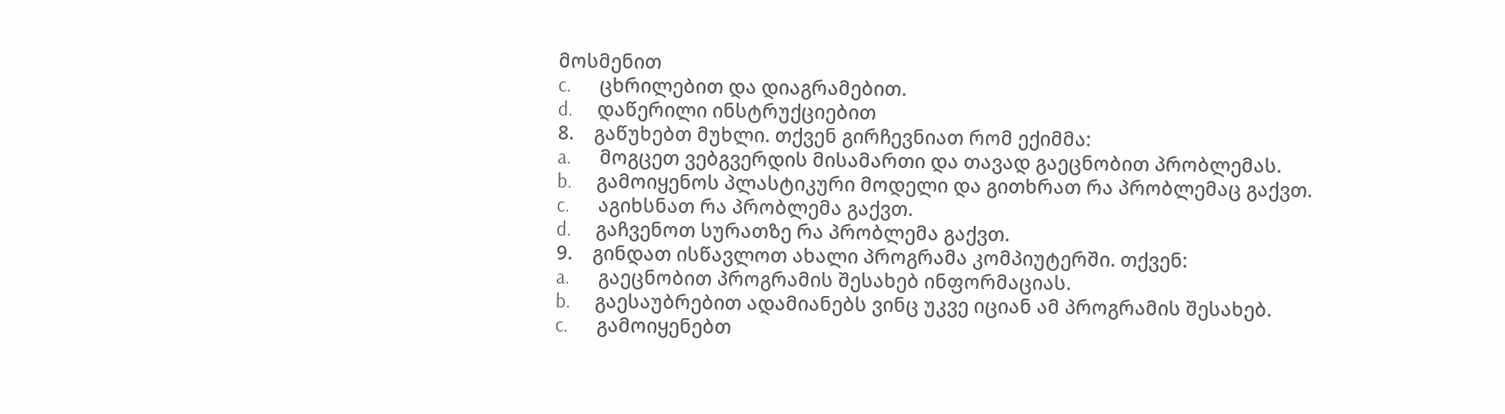მოსმენით
c.       ცხრილებით და დიაგრამებით.
d.      დაწერილი ინსტრუქციებით
8.    გაწუხებთ მუხლი. თქვენ გირჩევნიათ რომ ექიმმა:
a.       მოგცეთ ვებგვერდის მისამართი და თავად გაეცნობით პრობლემას.
b.      გამოიყენოს პლასტიკური მოდელი და გითხრათ რა პრობლემაც გაქვთ.
c.       აგიხსნათ რა პრობლემა გაქვთ.
d.      გაჩვენოთ სურათზე რა პრობლემა გაქვთ.
9.    გინდათ ისწავლოთ ახალი პროგრამა კომპიუტერში. თქვენ:
a.       გაეცნობით პროგრამის შესახებ ინფორმაციას.
b.      გაესაუბრებით ადამიანებს ვინც უკვე იციან ამ პროგრამის შესახებ.
c.       გამოიყენებთ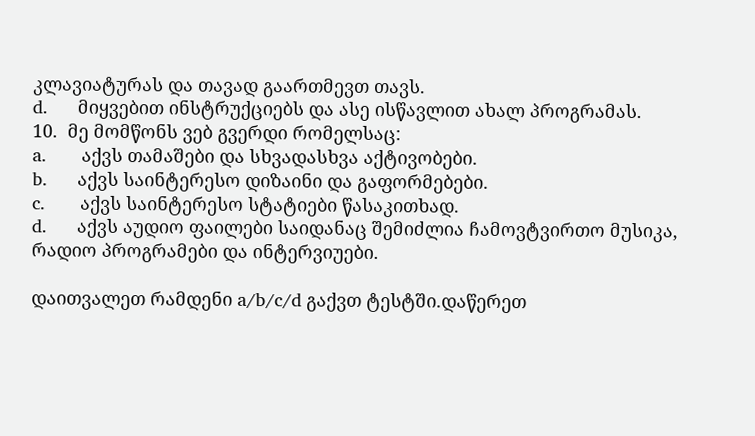კლავიატურას და თავად გაართმევთ თავს.
d.      მიყვებით ინსტრუქციებს და ასე ისწავლით ახალ პროგრამას.
10.  მე მომწონს ვებ გვერდი რომელსაც:
a.       აქვს თამაშები და სხვადასხვა აქტივობები.
b.      აქვს საინტერესო დიზაინი და გაფორმებები.
c.       აქვს საინტერესო სტატიები წასაკითხად.
d.      აქვს აუდიო ფაილები საიდანაც შემიძლია ჩამოვტვირთო მუსიკა, რადიო პროგრამები და ინტერვიუები.

დაითვალეთ რამდენი a/b/c/d გაქვთ ტესტში.დაწერეთ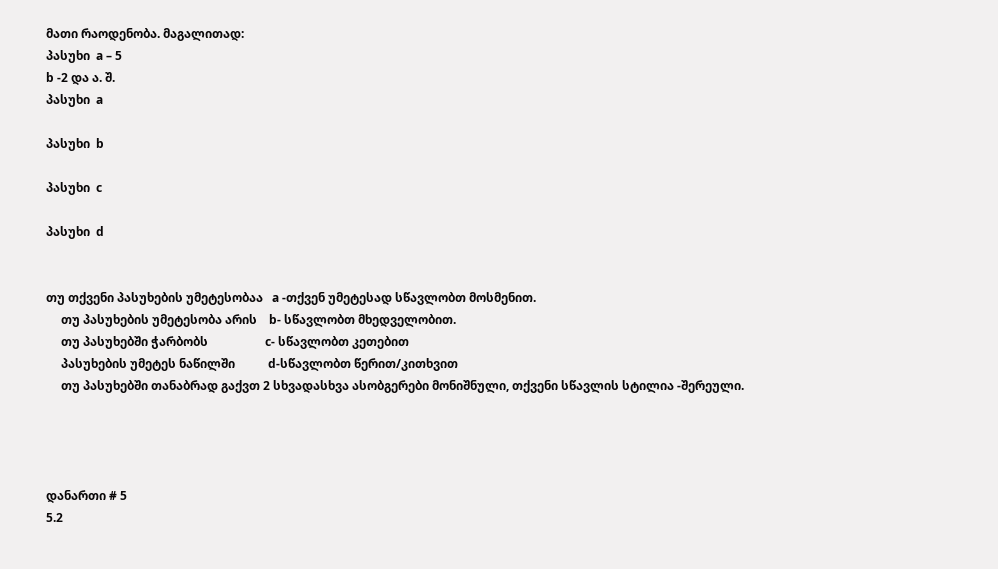მათი რაოდენობა. მაგალითად:
პასუხი  a – 5
b -2 და ა. შ.
პასუხი  a

პასუხი  b

პასუხი  c

პასუხი  d


თუ თქვენი პასუხების უმეტესობაა   a -თქვენ უმეტესად სწავლობთ მოსმენით.
     თუ პასუხების უმეტესობა არის    b- სწავლობთ მხედველობით.
     თუ პასუხებში ჭარბობს                   c- სწავლობთ კეთებით
     პასუხების უმეტეს ნაწილში           d-სწავლობთ წერით/კითხვით
     თუ პასუხებში თანაბრად გაქვთ 2 სხვადასხვა ასობგერები მონიშნული, თქვენი სწავლის სტილია -შერეული.




დანართი # 5
5.2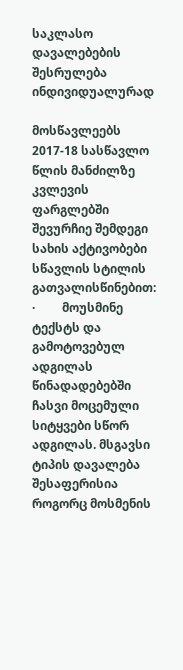საკლასო დავალებების შესრულება ინდივიდუალურად

მოსწავლეებს 2017-18 სასწავლო წლის მანძილზე კვლევის ფარგლებში შევურჩიე შემდეგი სახის აქტივობები სწავლის სტილის გათვალისწინებით:
·         მოუსმინე ტექსტს და გამოტოვებულ ადგილას წინადადებებში ჩასვი მოცემული სიტყვები სწორ ადგილას. მსგავსი ტიპის დავალება შესაფერისია როგორც მოსმენის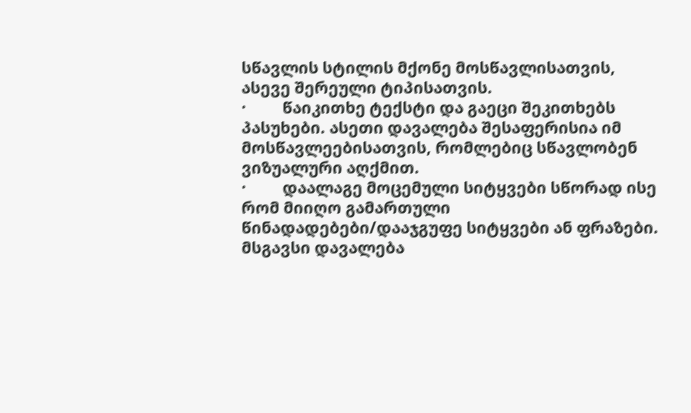სწავლის სტილის მქონე მოსწავლისათვის, ასევე შერეული ტიპისათვის.
·         წაიკითხე ტექსტი და გაეცი შეკითხებს პასუხები. ასეთი დავალება შესაფერისია იმ მოსწავლეებისათვის, რომლებიც სწავლობენ ვიზუალური აღქმით.
·         დაალაგე მოცემული სიტყვები სწორად ისე რომ მიიღო გამართული წინადადებები/დააჯგუფე სიტყვები ან ფრაზები. მსგავსი დავალება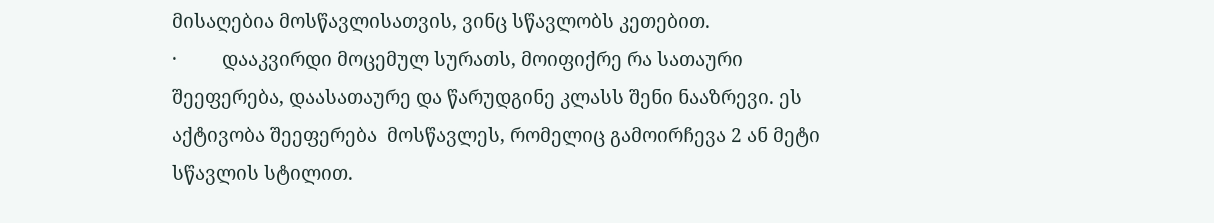მისაღებია მოსწავლისათვის, ვინც სწავლობს კეთებით.
·         დააკვირდი მოცემულ სურათს, მოიფიქრე რა სათაური შეეფერება, დაასათაურე და წარუდგინე კლასს შენი ნააზრევი. ეს აქტივობა შეეფერება  მოსწავლეს, რომელიც გამოირჩევა 2 ან მეტი სწავლის სტილით.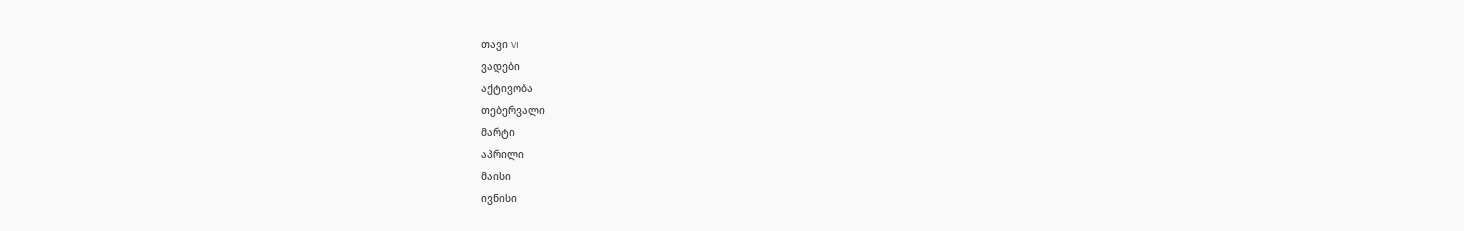თავი VI
ვადები
აქტივობა
თებერვალი
მარტი
აპრილი
მაისი
ივნისი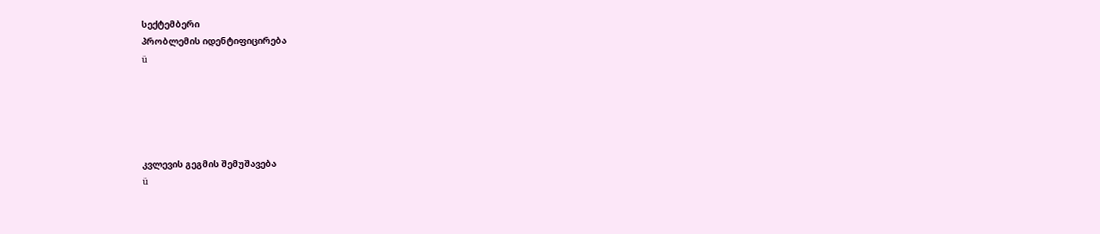სექტემბერი
პრობლემის იდენტიფიცირება
ü





კვლევის გეგმის შემუშავება
ü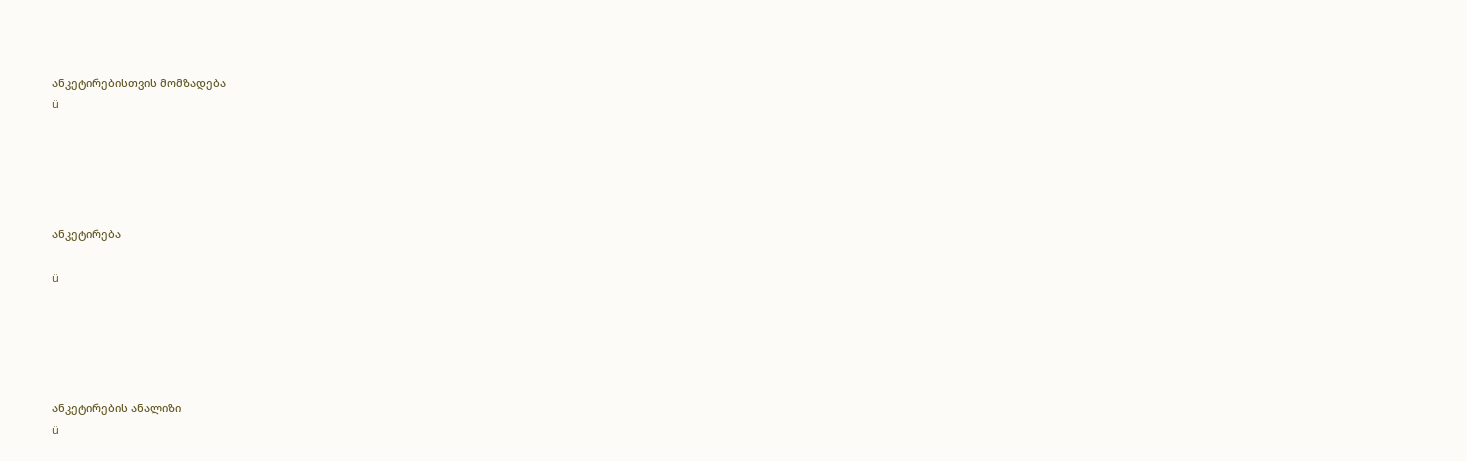ანკეტირებისთვის მომზადება
ü





ანკეტირება

ü





ანკეტირების ანალიზი
ü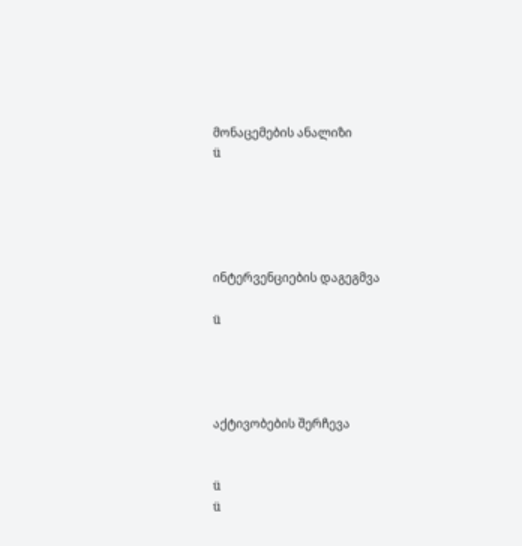მონაცემების ანალიზი
ü





ინტერვენციების დაგეგმვა

ü




აქტივობების შერჩევა


ü
ü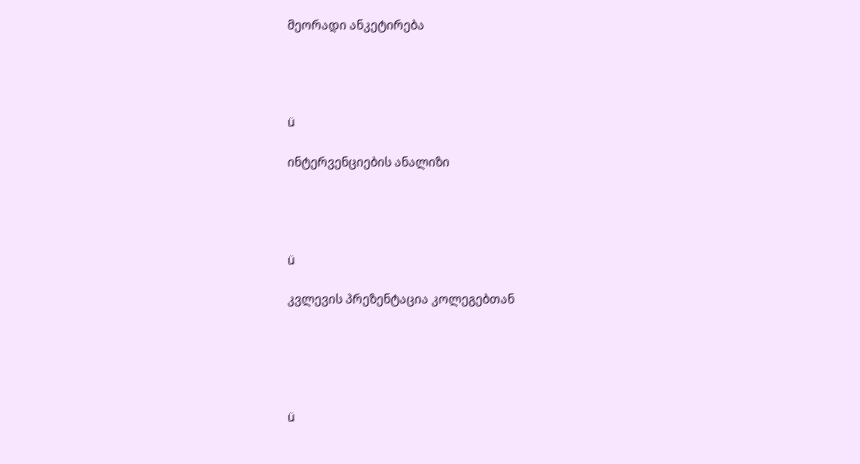მეორადი ანკეტირება




ü

ინტერვენციების ანალიზი




ü

კვლევის პრეზენტაცია კოლეგებთან





ü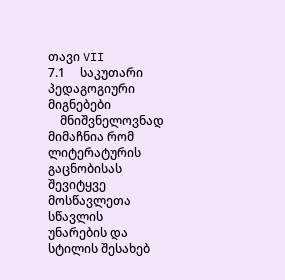თავი VII
7.1     საკუთარი პედაგოგიური მიგნებები
    მნიშვნელოვნად მიმაჩნია რომ ლიტერატურის გაცნობისას შევიტყვე მოსწავლეთა სწავლის უნარების და სტილის შესახებ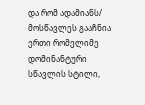და რომ ადამიანს/ მოსწავლეს გააჩნია ერთი რომელიმე დომინანტური სწავლის სტილი,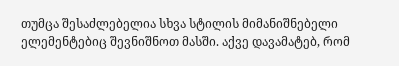თუმცა შესაძლებელია სხვა სტილის მიმანიშნებელი ელემენტებიც შევნიშნოთ მასში. აქვე დავამატებ, რომ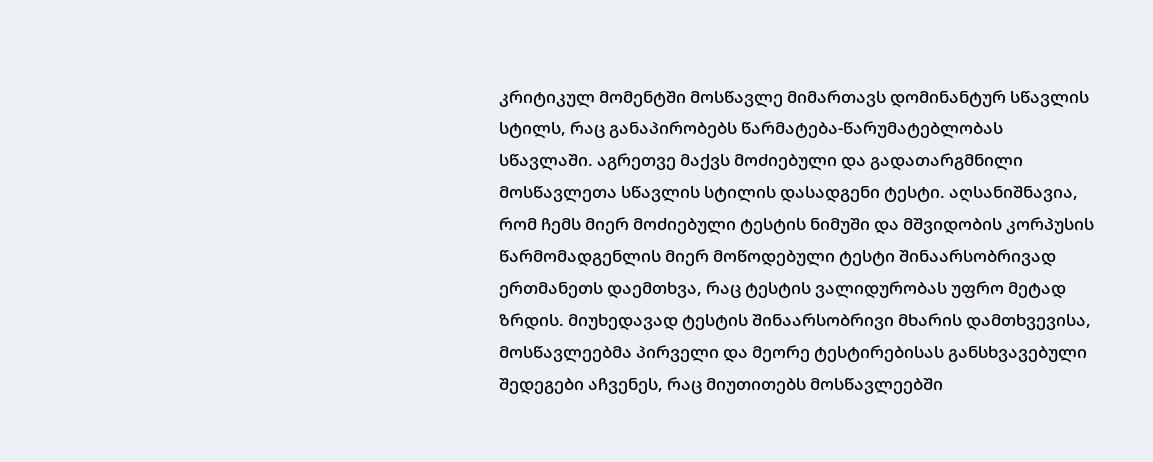კრიტიკულ მომენტში მოსწავლე მიმართავს დომინანტურ სწავლის სტილს, რაც განაპირობებს წარმატება-წარუმატებლობას სწავლაში. აგრეთვე მაქვს მოძიებული და გადათარგმნილი მოსწავლეთა სწავლის სტილის დასადგენი ტესტი. აღსანიშნავია, რომ ჩემს მიერ მოძიებული ტესტის ნიმუში და მშვიდობის კორპუსის წარმომადგენლის მიერ მოწოდებული ტესტი შინაარსობრივად ერთმანეთს დაემთხვა, რაც ტესტის ვალიდურობას უფრო მეტად ზრდის. მიუხედავად ტესტის შინაარსობრივი მხარის დამთხვევისა, მოსწავლეებმა პირველი და მეორე ტესტირებისას განსხვავებული შედეგები აჩვენეს, რაც მიუთითებს მოსწავლეებში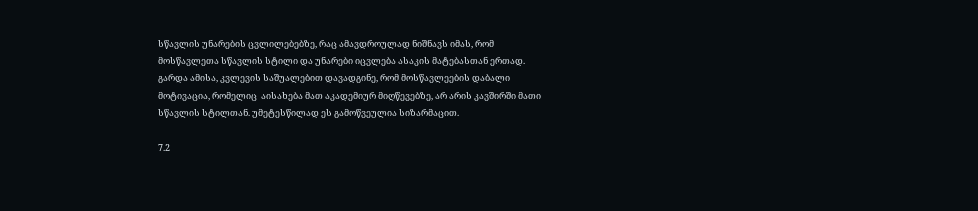სწავლის უნარების ცვლილებებზე, რაც ამავდროულად ნიშნავს იმას, რომ მოსწავლეთა სწავლის სტილი და უნარები იცვლება ასაკის მატებასთან ერთად. გარდა ამისა, კვლევის საშუალებით დავადგინე, რომ მოსწავლეების დაბალი მოტივაცია, რომელიც  აისახება მათ აკადემიურ მიღწევებზე, არ არის კავშირში მათი სწავლის სტილთან. უმეტესწილად ეს გამოწვეულია სიზარმაცით.

7.2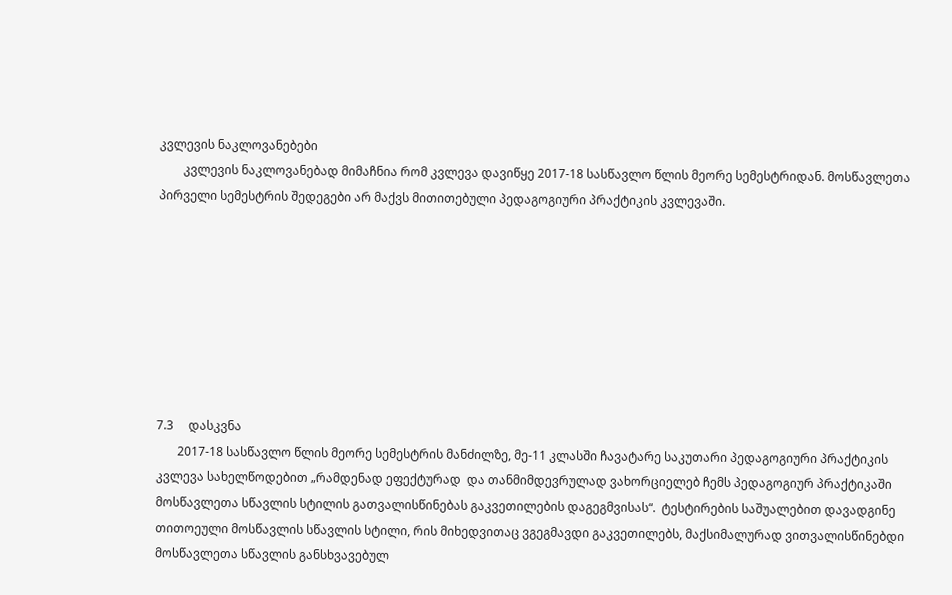კვლევის ნაკლოვანებები
        კვლევის ნაკლოვანებად მიმაჩნია რომ კვლევა დავიწყე 2017-18 სასწავლო წლის მეორე სემესტრიდან. მოსწავლეთა პირველი სემესტრის შედეგები არ მაქვს მითითებული პედაგოგიური პრაქტიკის კვლევაში.








7.3     დასკვნა
       2017-18 სასწავლო წლის მეორე სემესტრის მანძილზე, მე-11 კლასში ჩავატარე საკუთარი პედაგოგიური პრაქტიკის კვლევა სახელწოდებით „რამდენად ეფექტურად  და თანმიმდევრულად ვახორციელებ ჩემს პედაგოგიურ პრაქტიკაში მოსწავლეთა სწავლის სტილის გათვალისწინებას გაკვეთილების დაგეგმვისას“.  ტესტირების საშუალებით დავადგინე თითოეული მოსწავლის სწავლის სტილი, რის მიხედვითაც ვგეგმავდი გაკვეთილებს, მაქსიმალურად ვითვალისწინებდი  მოსწავლეთა სწავლის განსხვავებულ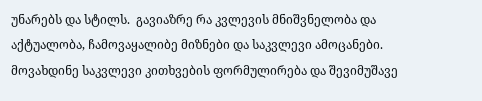უნარებს და სტილს.  გავიაზრე რა კვლევის მნიშვნელობა და აქტუალობა, ჩამოვაყალიბე მიზნები და საკვლევი ამოცანები. მოვახდინე საკვლევი კითხვების ფორმულირება და შევიმუშავე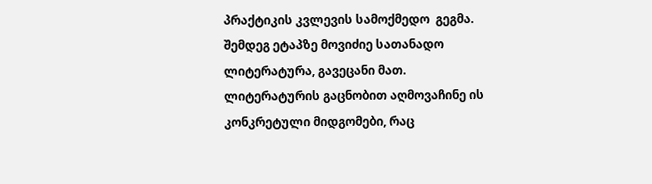პრაქტიკის კვლევის სამოქმედო  გეგმა. შემდეგ ეტაპზე მოვიძიე სათანადო ლიტერატურა, გავეცანი მათ. ლიტერატურის გაცნობით აღმოვაჩინე ის კონკრეტული მიდგომები, რაც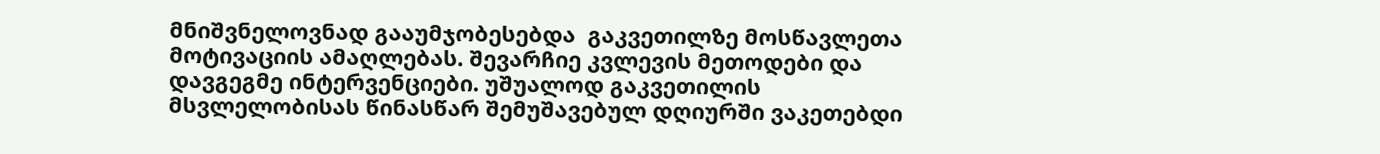მნიშვნელოვნად გააუმჯობესებდა  გაკვეთილზე მოსწავლეთა მოტივაციის ამაღლებას. შევარჩიე კვლევის მეთოდები და დავგეგმე ინტერვენციები. უშუალოდ გაკვეთილის მსვლელობისას წინასწარ შემუშავებულ დღიურში ვაკეთებდი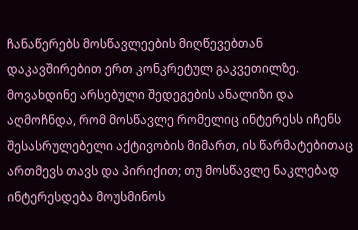ჩანაწერებს მოსწავლეების მიღწევებთან დაკავშირებით ერთ კონკრეტულ გაკვეთილზე. მოვახდინე არსებული შედეგების ანალიზი და აღმოჩნდა, რომ მოსწავლე რომელიც ინტერესს იჩენს შესასრულებელი აქტივობის მიმართ, ის წარმატებითაც ართმევს თავს და პირიქით; თუ მოსწავლე ნაკლებად ინტერესდება მოუსმინოს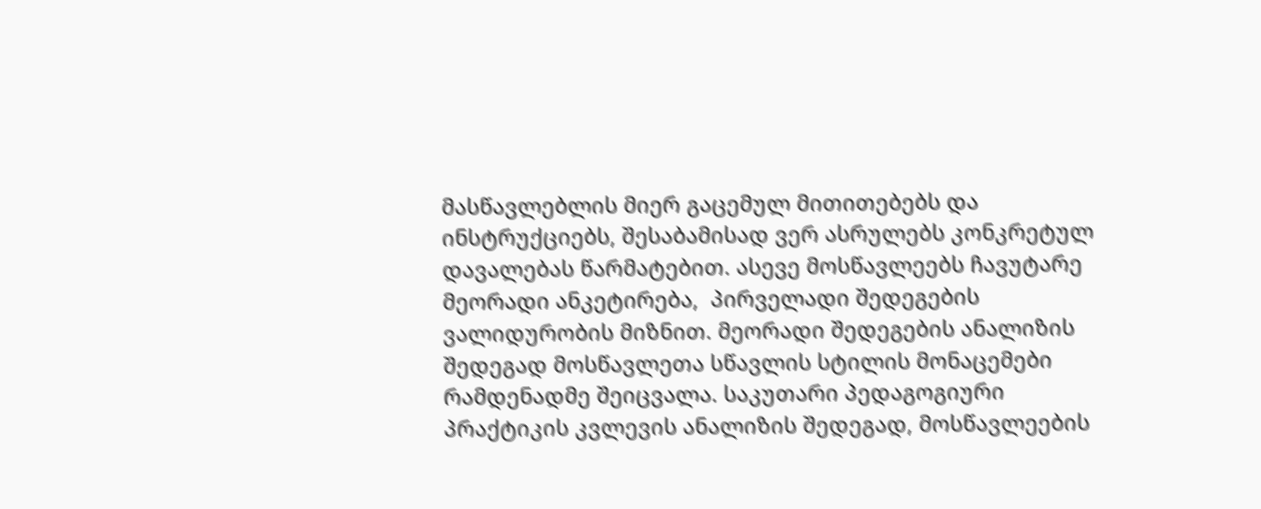მასწავლებლის მიერ გაცემულ მითითებებს და ინსტრუქციებს, შესაბამისად ვერ ასრულებს კონკრეტულ დავალებას წარმატებით. ასევე მოსწავლეებს ჩავუტარე მეორადი ანკეტირება,  პირველადი შედეგების ვალიდურობის მიზნით. მეორადი შედეგების ანალიზის შედეგად მოსწავლეთა სწავლის სტილის მონაცემები რამდენადმე შეიცვალა. საკუთარი პედაგოგიური პრაქტიკის კვლევის ანალიზის შედეგად, მოსწავლეების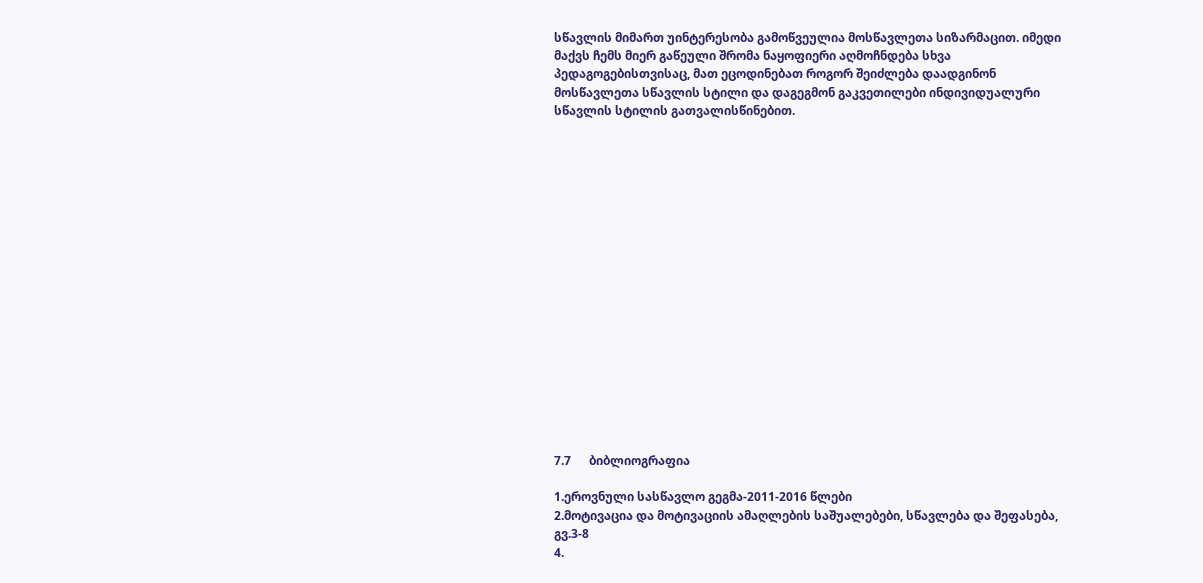სწავლის მიმართ უინტერესობა გამოწვეულია მოსწავლეთა სიზარმაცით. იმედი მაქვს ჩემს მიერ გაწეული შრომა ნაყოფიერი აღმოჩნდება სხვა პედაგოგებისთვისაც, მათ ეცოდინებათ როგორ შეიძლება დაადგინონ  მოსწავლეთა სწავლის სტილი და დაგეგმონ გაკვეთილები ინდივიდუალური სწავლის სტილის გათვალისწინებით.


















7.7      ბიბლიოგრაფია

1.ეროვნული სასწავლო გეგმა-2011-2016 წლები
2.მოტივაცია და მოტივაციის ამაღლების საშუალებები, სწავლება და შეფასება, გვ.3-8
4.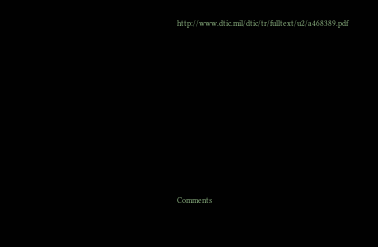http://www.dtic.mil/dtic/tr/fulltext/u2/a468389.pdf











Comments